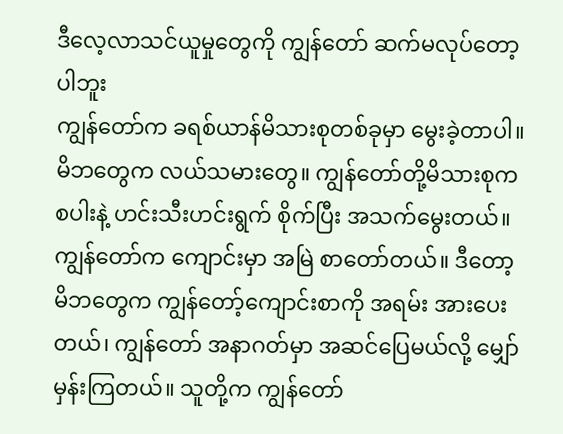ဒီလေ့လာသင်ယူမှုတွေကို ကျွန်တော် ဆက်မလုပ်တော့ပါဘူး
ကျွန်တော်က ခရစ်ယာန်မိသားစုတစ်ခုမှာ မွေးခဲ့တာပါ။ မိဘတွေက လယ်သမားတွေ။ ကျွန်တော်တို့မိသားစုက စပါးနဲ့ ဟင်းသီးဟင်းရွက် စိုက်ပြီး အသက်မွေးတယ်။ ကျွန်တော်က ကျောင်းမှာ အမြဲ စာတော်တယ်။ ဒီတော့ မိဘတွေက ကျွန်တော့်ကျောင်းစာကို အရမ်း အားပေးတယ်၊ ကျွန်တော် အနာဂတ်မှာ အဆင်ပြေမယ်လို့ မျှော်မှန်းကြတယ်။ သူတို့က ကျွန်တော်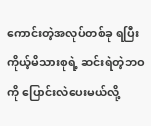ကောင်းတဲ့အလုပ်တစ်ခု ရပြီး ကိုယ့်မိသားစုရဲ့ ဆင်းရဲတဲ့ဘဝကို ပြောင်းလဲပေးမယ်လို့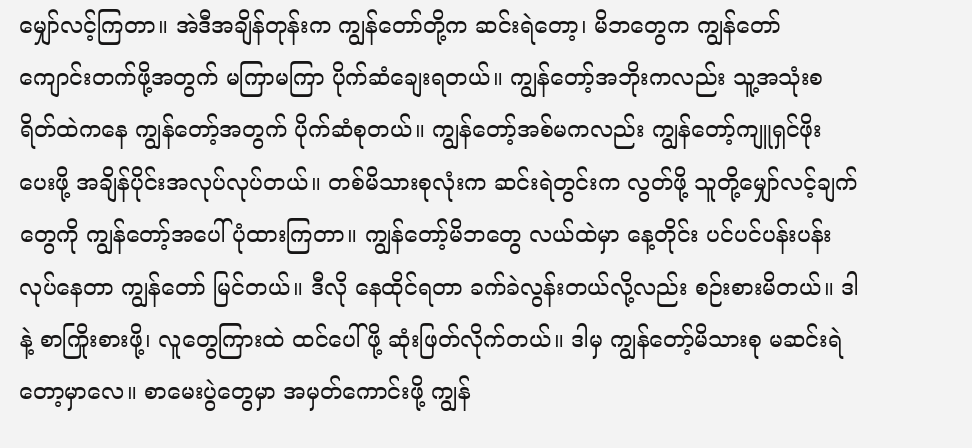မျှော်လင့်ကြတာ။ အဲဒီအချိန်တုန်းက ကျွန်တော်တို့က ဆင်းရဲတော့၊ မိဘတွေက ကျွန်တော် ကျောင်းတက်ဖို့အတွက် မကြာမကြာ ပိုက်ဆံချေးရတယ်။ ကျွန်တော့်အဘိုးကလည်း သူ့အသုံးစရိတ်ထဲကနေ ကျွန်တော့်အတွက် ပိုက်ဆံစုတယ်။ ကျွန်တော့်အစ်မကလည်း ကျွန်တော့်ကျူရှင်ဖိုး ပေးဖို့ အချိန်ပိုင်းအလုပ်လုပ်တယ်။ တစ်မိသားစုလုံးက ဆင်းရဲတွင်းက လွတ်ဖို့ သူတို့မျှော်လင့်ချက်တွေကို ကျွန်တော့်အပေါ် ပုံထားကြတာ။ ကျွန်တော့်မိဘတွေ လယ်ထဲမှာ နေ့တိုင်း ပင်ပင်ပန်းပန်း လုပ်နေတာ ကျွန်တော် မြင်တယ်။ ဒီလို နေထိုင်ရတာ ခက်ခဲလွန်းတယ်လို့လည်း စဉ်းစားမိတယ်။ ဒါနဲ့ စာကြိုးစားဖို့၊ လူတွေကြားထဲ ထင်ပေါ်ဖို့ ဆုံးဖြတ်လိုက်တယ်။ ဒါမှ ကျွန်တော့်မိသားစု မဆင်းရဲတော့မှာလေ။ စာမေးပွဲတွေမှာ အမှတ်ကောင်းဖို့ ကျွန်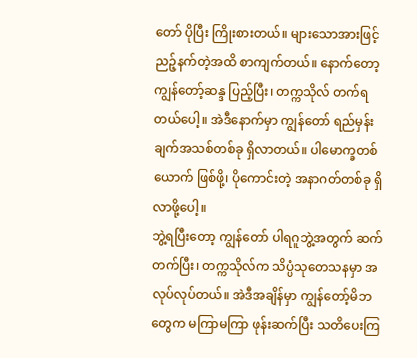တော် ပိုပြီး ကြိုးစားတယ်။ များသောအားဖြင့် ညဉ့်နက်တဲ့အထိ စာကျက်တယ်။ နောက်တော့ ကျွန်တော့်ဆန္ဒ ပြည့်ပြီး၊ တက္ကသိုလ် တက်ရတယ်ပေါ့။ အဲဒီနောက်မှာ ကျွန်တော် ရည်မှန်းချက်အသစ်တစ်ခု ရှိလာတယ်။ ပါမောက္ခတစ်ယောက် ဖြစ်ဖို့၊ ပိုကောင်းတဲ့ အနာဂတ်တစ်ခု ရှိလာဖို့ပေါ့။
ဘွဲ့ရပြီးတော့ ကျွန်တော် ပါရဂူဘွဲ့အတွက် ဆက်တက်ပြီး၊ တက္ကသိုလ်က သိပ္ပံသုတေသနမှာ အလုပ်လုပ်တယ်။ အဲဒီအချိန်မှာ ကျွန်တော့်မိဘတွေက မကြာမကြာ ဖုန်းဆက်ပြီး သတိပေးကြ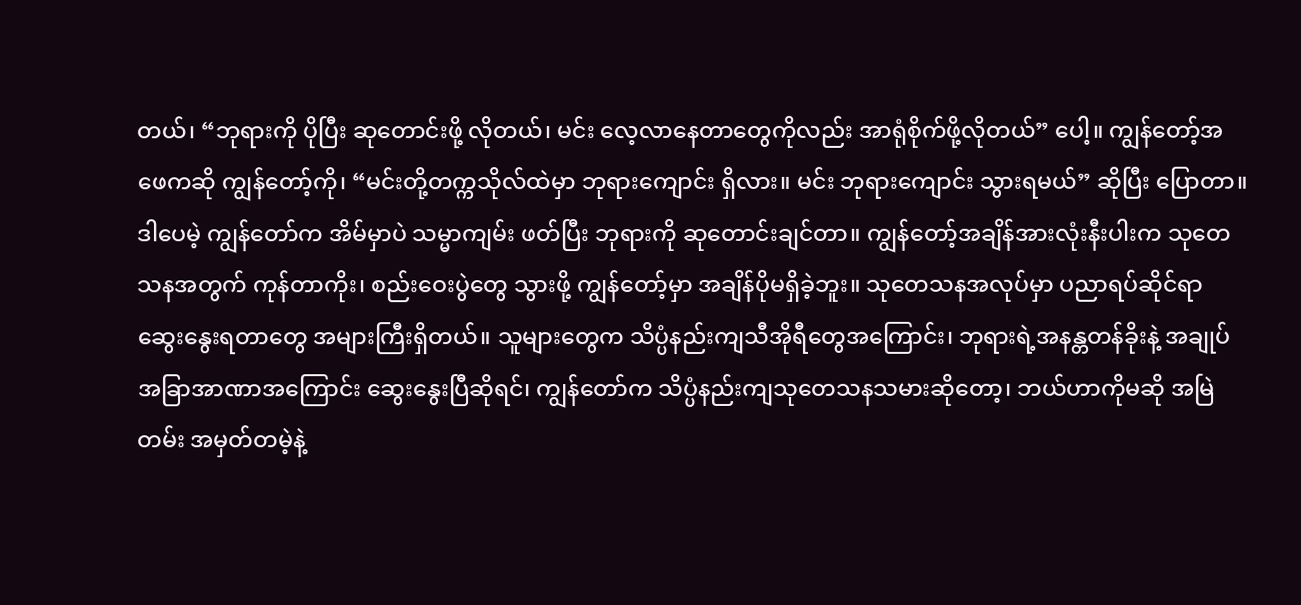တယ်၊ “ဘုရားကို ပိုပြီး ဆုတောင်းဖို့ လိုတယ်၊ မင်း လေ့လာနေတာတွေကိုလည်း အာရုံစိုက်ဖို့လိုတယ်” ပေါ့။ ကျွန်တော့်အဖေကဆို ကျွန်တော့်ကို၊ “မင်းတို့တက္ကသိုလ်ထဲမှာ ဘုရားကျောင်း ရှိလား။ မင်း ဘုရားကျောင်း သွားရမယ်” ဆိုပြီး ပြောတာ။ ဒါပေမဲ့ ကျွန်တော်က အိမ်မှာပဲ သမ္မာကျမ်း ဖတ်ပြီး ဘုရားကို ဆုတောင်းချင်တာ။ ကျွန်တော့်အချိန်အားလုံးနီးပါးက သုတေသနအတွက် ကုန်တာကိုး၊ စည်းဝေးပွဲတွေ သွားဖို့ ကျွန်တော့်မှာ အချိန်ပိုမရှိခဲ့ဘူး။ သုတေသနအလုပ်မှာ ပညာရပ်ဆိုင်ရာ ဆွေးနွေးရတာတွေ အများကြီးရှိတယ်။ သူများတွေက သိပ္ပံနည်းကျသီအိုရီတွေအကြောင်း၊ ဘုရားရဲ့အနန္တတန်ခိုးနဲ့ အချုပ်အခြာအာဏာအကြောင်း ဆွေးနွေးပြီဆိုရင်၊ ကျွန်တော်က သိပ္ပံနည်းကျသုတေသနသမားဆိုတော့၊ ဘယ်ဟာကိုမဆို အမြဲတမ်း အမှတ်တမဲ့နဲ့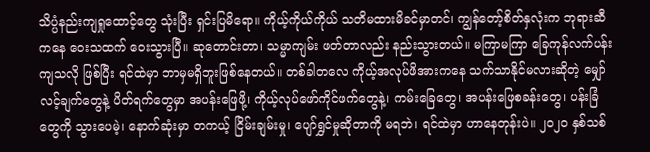သိပ္ပံနည်းကျရှုထောင့်တွေ သုံးပြီး ရှင်းပြမိရော။ ကိုယ့်ကိုယ်ကိုယ် သတိမထားမိခင်မှာတင်၊ ကျွန်တော့်စိတ်နှလုံးက ဘုရားဆီကနေ ဝေးသထက် ဝေးသွားပြီ။ ဆုတောင်းတာ၊ သမ္မာကျမ်း ဖတ်တာလည်း နည်းသွားတယ်။ မကြာမကြာ ခြေကုန်လက်ပန်းကျသလို ဖြစ်ပြီး ရင်ထဲမှာ ဘာမှမရှိဘူးဖြစ်နေတယ်။ တစ်ခါတလေ ကိုယ့်အလုပ်ဖိအားကနေ သက်သာနိုင်မလားဆိုတဲ့ မျှော်လင့်ချက်တွေနဲ့ ပိတ်ရက်တွေမှာ အပန်းဖြေဖို့၊ ကိုယ့်လုပ်ဖော်ကိုင်ဖက်တွေနဲ့၊ ကမ်းခြေတွေ၊ အပန်းဖြေစခန်းတွေ၊ ပန်းခြံတွေကို သွားပေမဲ့၊ နောက်ဆုံးမှာ တကယ့် ငြိမ်းချမ်းမှု၊ ပျော်ရွှင်မှုဆိုတာကို မရဘဲ၊ ရင်ထဲမှာ ဟာနေတုန်းပဲ။ ၂၀၂၀ နှစ်သစ်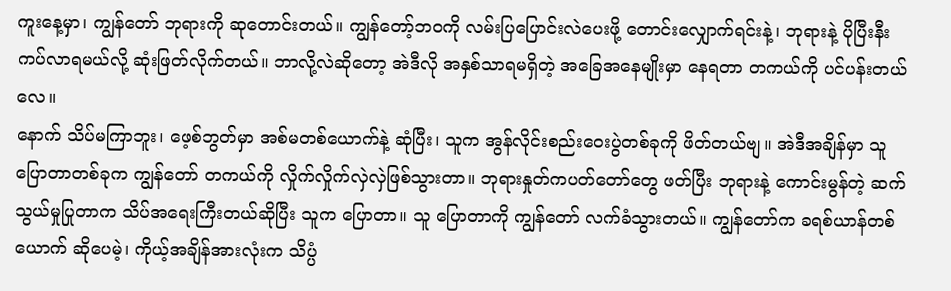ကူးနေ့မှာ၊ ကျွန်တော် ဘုရားကို ဆုတောင်းတယ်။ ကျွန်တော့်ဘဝကို လမ်းပြပြောင်းလဲပေးဖို့ တောင်းလျှောက်ရင်းနဲ့၊ ဘုရားနဲ့ ပိုပြီးနီးကပ်လာရမယ်လို့ ဆုံးဖြတ်လိုက်တယ်။ ဘာလို့လဲဆိုတော့ အဲဒီလို အနှစ်သာရမရှိတဲ့ အခြေအနေမျိုးမှာ နေရတာ တကယ်ကို ပင်ပန်းတယ်လေ။
နောက် သိပ်မကြာဘူး၊ ဖေ့စ်ဘွတ်မှာ အစ်မတစ်ယောက်နဲ့ ဆုံပြီး၊ သူက အွန်လိုင်းစည်းဝေးပွဲတစ်ခုကို ဖိတ်တယ်ဗျ။ အဲဒီအချိန်မှာ သူ ပြောတာတစ်ခုက ကျွန်တော် တကယ်ကို လှိုက်လှိုက်လှဲလှဲဖြစ်သွားတာ။ ဘုရားနှုတ်ကပတ်တော်တွေ ဖတ်ပြီး ဘုရားနဲ့ ကောင်းမွန်တဲ့ ဆက်သွယ်မှုပြုတာက သိပ်အရေးကြီးတယ်ဆိုပြီး သူက ပြောတာ။ သူ ပြောတာကို ကျွန်တော် လက်ခံသွားတယ်။ ကျွန်တော်က ခရစ်ယာန်တစ်ယောက် ဆိုပေမဲ့၊ ကိုယ့်အချိန်အားလုံးက သိပ္ပံ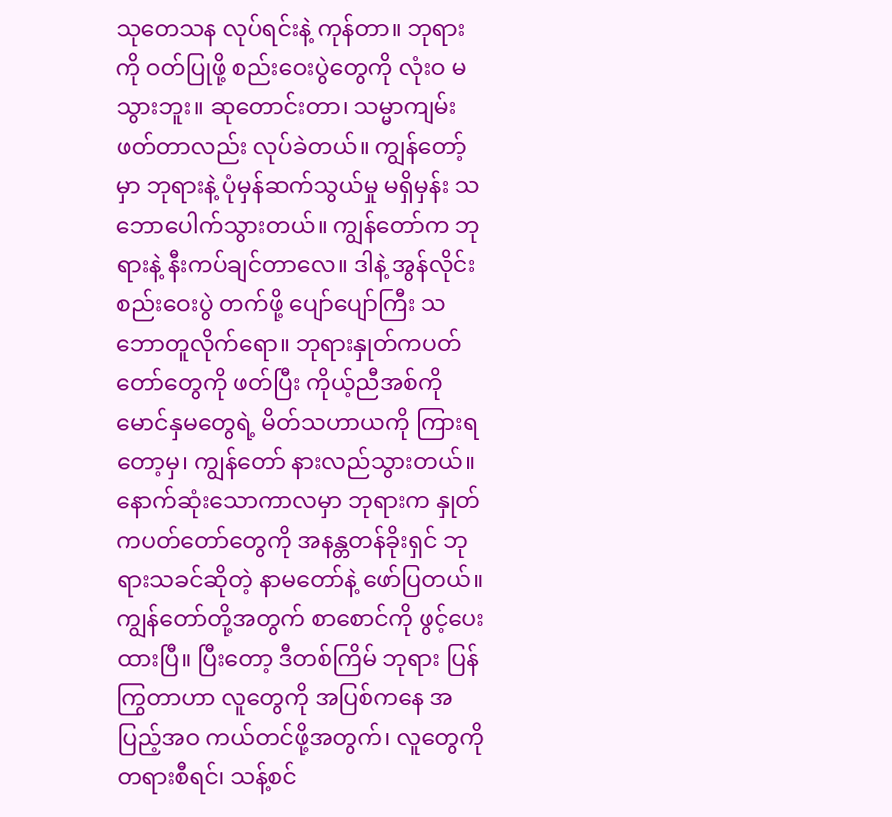သုတေသန လုပ်ရင်းနဲ့ ကုန်တာ။ ဘုရားကို ဝတ်ပြုဖို့ စည်းဝေးပွဲတွေကို လုံးဝ မသွားဘူး။ ဆုတောင်းတာ၊ သမ္မာကျမ်း ဖတ်တာလည်း လုပ်ခဲတယ်။ ကျွန်တော့်မှာ ဘုရားနဲ့ ပုံမှန်ဆက်သွယ်မှု မရှိမှန်း သဘောပေါက်သွားတယ်။ ကျွန်တော်က ဘုရားနဲ့ နီးကပ်ချင်တာလေ။ ဒါနဲ့ အွန်လိုင်းစည်းဝေးပွဲ တက်ဖို့ ပျော်ပျော်ကြီး သဘောတူလိုက်ရော။ ဘုရားနှုတ်ကပတ်တော်တွေကို ဖတ်ပြီး ကိုယ့်ညီအစ်ကိုမောင်နှမတွေရဲ့ မိတ်သဟာယကို ကြားရတော့မှ၊ ကျွန်တော် နားလည်သွားတယ်။ နောက်ဆုံးသောကာလမှာ ဘုရားက နှုတ်ကပတ်တော်တွေကို အနန္တတန်ခိုးရှင် ဘုရားသခင်ဆိုတဲ့ နာမတော်နဲ့ ဖော်ပြတယ်။ ကျွန်တော်တို့အတွက် စာစောင်ကို ဖွင့်ပေးထားပြီ။ ပြီးတော့ ဒီတစ်ကြိမ် ဘုရား ပြန်ကြွတာဟာ လူတွေကို အပြစ်ကနေ အပြည့်အဝ ကယ်တင်ဖို့အတွက်၊ လူတွေကို တရားစီရင်၊ သန့်စင်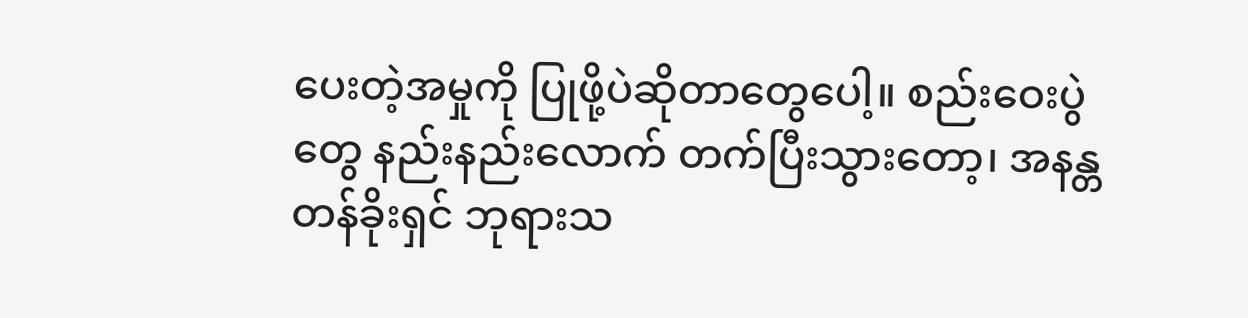ပေးတဲ့အမှုကို ပြုဖို့ပဲဆိုတာတွေပေါ့။ စည်းဝေးပွဲတွေ နည်းနည်းလောက် တက်ပြီးသွားတော့၊ အနန္တတန်ခိုးရှင် ဘုရားသ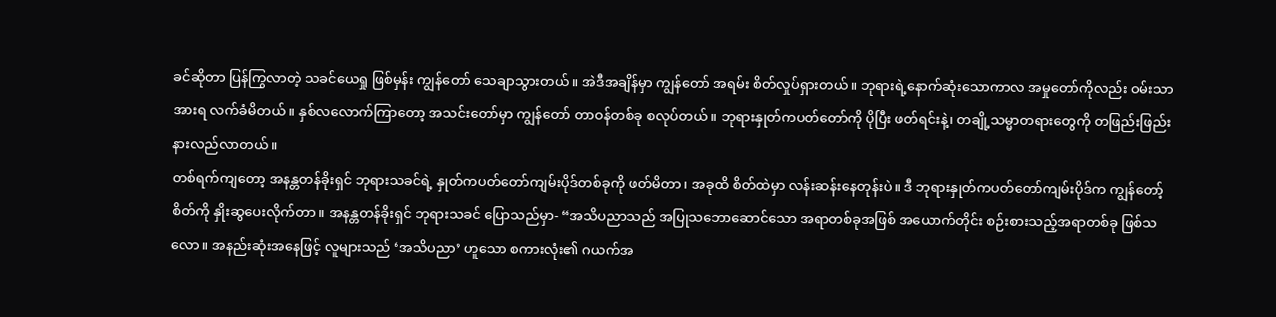ခင်ဆိုတာ ပြန်ကြွလာတဲ့ သခင်ယေရှု ဖြစ်မှန်း ကျွန်တော် သေချာသွားတယ်။ အဲဒီအချိန်မှာ ကျွန်တော် အရမ်း စိတ်လှုပ်ရှားတယ်။ ဘုရားရဲ့နောက်ဆုံးသောကာလ အမှုတော်ကိုလည်း ဝမ်းသာအားရ လက်ခံမိတယ်။ နှစ်လလောက်ကြာတော့ အသင်းတော်မှာ ကျွန်တော် တာဝန်တစ်ခု စလုပ်တယ်။ ဘုရားနှုတ်ကပတ်တော်ကို ပိုပြီး ဖတ်ရင်းနဲ့၊ တချို့သမ္မာတရားတွေကို တဖြည်းဖြည်း နားလည်လာတယ်။
တစ်ရက်ကျတော့ အနန္တတန်ခိုးရှင် ဘုရားသခင်ရဲ့ နှုတ်ကပတ်တော်ကျမ်းပိုဒ်တစ်ခုကို ဖတ်မိတာ၊ အခုထိ စိတ်ထဲမှာ လန်းဆန်းနေတုန်းပဲ။ ဒီ ဘုရားနှုတ်ကပတ်တော်ကျမ်းပိုဒ်က ကျွန်တော့်စိတ်ကို နှိုးဆွပေးလိုက်တာ။ အနန္တတန်ခိုးရှင် ဘုရားသခင် ပြောသည်မှာ- “အသိပညာသည် အပြုသဘောဆောင်သော အရာတစ်ခုအဖြစ် အယောက်တိုင်း စဉ်းစားသည့်အရာတစ်ခု ဖြစ်သလော။ အနည်းဆုံးအနေဖြင့် လူများသည် ‘အသိပညာ’ ဟူသော စကားလုံး၏ ဂယက်အ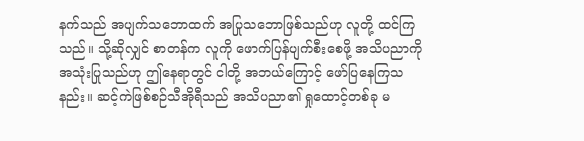နက်သည် အပျက်သဘောထက် အပြုသဘောဖြစ်သည်ဟု လူတို့ ထင်ကြသည်။ သို့ဆိုလျှင် စာတန်က လူကို ဖောက်ပြန်ပျက်စီးစေဖို့ အသိပညာကို အသုံးပြုသည်ဟု ဤနေရာတွင် ငါတို့ အဘယ်ကြောင့် ဖော်ပြနေကြသနည်း။ ဆင့်ကဲဖြစ်စဉ်သီအိုရီသည် အသိပညာ၏ ရှုထောင့်တစ်ခု မ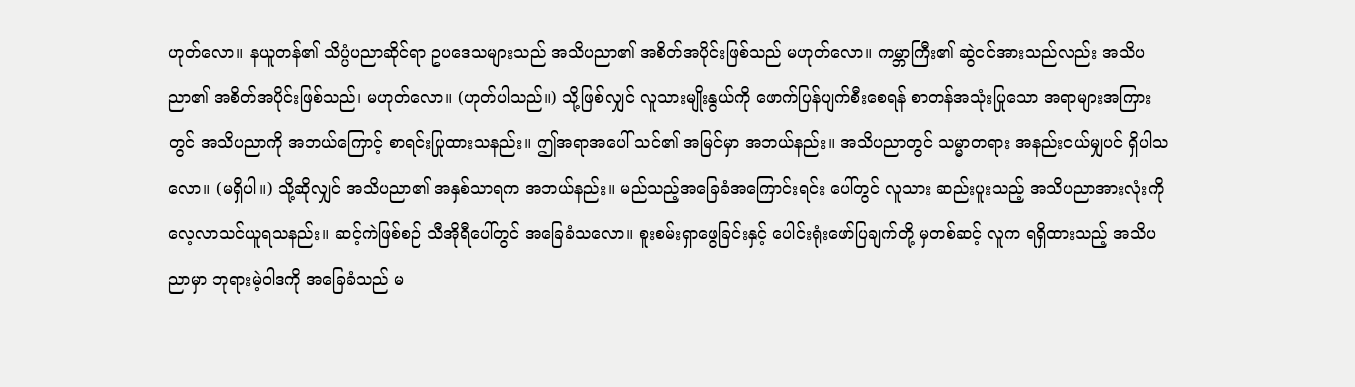ဟုတ်လော။ နယူတန်၏ သိပ္ပံပညာဆိုင်ရာ ဥပဒေသများသည် အသိပညာ၏ အစိတ်အပိုင်းဖြစ်သည် မဟုတ်လော။ ကမ္ဘာကြီး၏ ဆွဲငင်အားသည်လည်း အသိပညာ၏ အစိတ်အပိုင်းဖြစ်သည်၊ မဟုတ်လော။ (ဟုတ်ပါသည်။) သို့ဖြစ်လျှင် လူသားမျိုးနွယ်ကို ဖောက်ပြန်ပျက်စီးစေရန် စာတန်အသုံးပြုသော အရာများအကြားတွင် အသိပညာကို အဘယ်ကြောင့် စာရင်းပြုထားသနည်း။ ဤအရာအပေါ် သင်၏ အမြင်မှာ အဘယ်နည်း။ အသိပညာတွင် သမ္မာတရား အနည်းငယ်မျှပင် ရှိပါသလော။ (မရှိပါ။) သို့ဆိုလျှင် အသိပညာ၏ အနှစ်သာရက အဘယ်နည်း။ မည်သည့်အခြေခံအကြောင်းရင်း ပေါ်တွင် လူသား ဆည်းပူးသည့် အသိပညာအားလုံးကို လေ့လာသင်ယူရသနည်း။ ဆင့်ကဲဖြစ်စဉ် သီအိုရီပေါ်တွင် အခြေခံသလော။ စူးစမ်းရှာဖွေခြင်းနှင့် ပေါင်းရုံးဖော်ပြချက်တို့ မှတစ်ဆင့် လူက ရရှိထားသည့် အသိပညာမှာ ဘုရားမဲ့ဝါဒကို အခြေခံသည် မ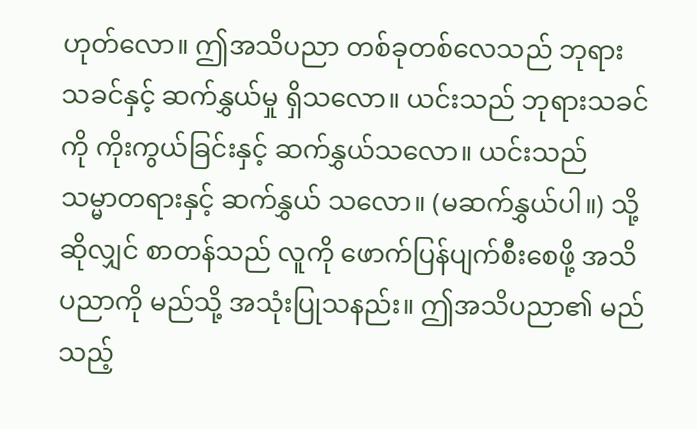ဟုတ်လော။ ဤအသိပညာ တစ်ခုတစ်လေသည် ဘုရားသခင်နှင့် ဆက်နွှယ်မှု ရှိသလော။ ယင်းသည် ဘုရားသခင်ကို ကိုးကွယ်ခြင်းနှင့် ဆက်နွှယ်သလော။ ယင်းသည် သမ္မာတရားနှင့် ဆက်နွှယ် သလော။ (မဆက်နွှယ်ပါ။) သို့ဆိုလျှင် စာတန်သည် လူကို ဖောက်ပြန်ပျက်စီးစေဖို့ အသိပညာကို မည်သို့ အသုံးပြုသနည်း။ ဤအသိပညာ၏ မည်သည့်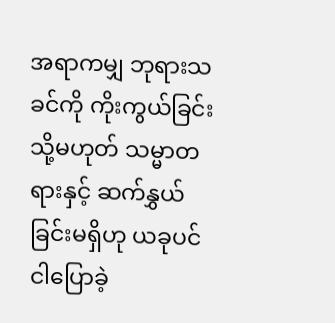အရာကမျှ ဘုရားသခင်ကို ကိုးကွယ်ခြင်း သို့မဟုတ် သမ္မာတရားနှင့် ဆက်နွှယ်ခြင်းမရှိဟု ယခုပင် ငါပြောခဲ့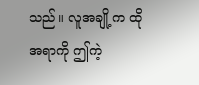သည်။ လူအချို့က ထိုအရာကို ဤကဲ့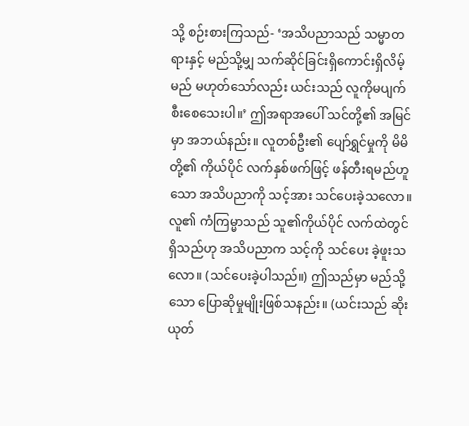သို့ စဉ်းစားကြသည်- ‘အသိပညာသည် သမ္မာတရားနှင့် မည်သို့မျှ သက်ဆိုင်ခြင်းရှိကောင်းရှိလိမ့်မည် မဟုတ်သော်လည်း ယင်းသည် လူကိုမပျက်စီးစေသေးပါ။’ ဤအရာအပေါ် သင်တို့၏ အမြင်မှာ အဘယ်နည်း။ လူတစ်ဦး၏ ပျော်ရွှင်မှုကို မိမိတို့၏ ကိုယ်ပိုင် လက်နှစ်ဖက်ဖြင့် ဖန်တီးရမည်ဟူသော အသိပညာကို သင့်အား သင်ပေးခဲ့သလော။ လူ၏ ကံကြမ္မာသည် သူ၏ကိုယ်ပိုင် လက်ထဲတွင် ရှိသည်ဟု အသိပညာက သင့်ကို သင်ပေး ခဲ့ဖူးသလော။ (သင်ပေးခဲ့ပါသည်။) ဤသည်မှာ မည်သို့သော ပြောဆိုမှုမျိုးဖြစ်သနည်း။ (ယင်းသည် ဆိုးယုတ်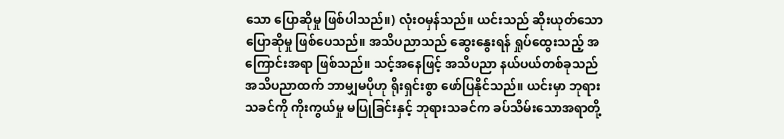သော ပြောဆိုမှု ဖြစ်ပါသည်။) လုံးဝမှန်သည်။ ယင်းသည် ဆိုးယုတ်သော ပြောဆိုမှု ဖြစ်ပေသည်။ အသိပညာသည် ဆွေးနွေးရန် ရှုပ်ထွေးသည့် အကြောင်းအရာ ဖြစ်သည်။ သင့်အနေဖြင့် အသိပညာ နယ်ပယ်တစ်ခုသည် အသိပညာထက် ဘာမျှမပိုဟု ရိုးရှင်းစွာ ဖော်ပြနိုင်သည်။ ယင်းမှာ ဘုရားသခင်ကို ကိုးကွယ်မှု မပြုခြင်းနှင့် ဘုရားသခင်က ခပ်သိမ်းသောအရာတို့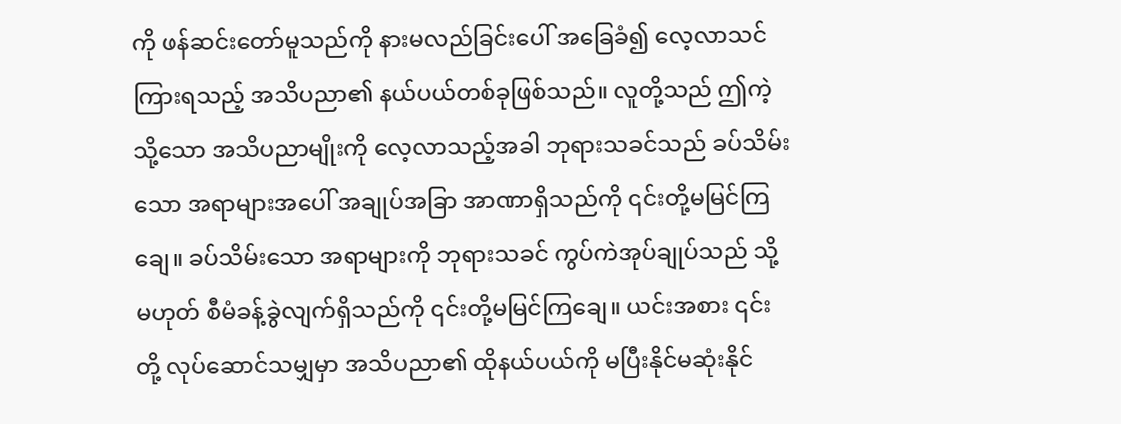ကို ဖန်ဆင်းတော်မူသည်ကို နားမလည်ခြင်းပေါ် အခြေခံ၍ လေ့လာသင်ကြားရသည့် အသိပညာ၏ နယ်ပယ်တစ်ခုဖြစ်သည်။ လူတို့သည် ဤကဲ့သို့သော အသိပညာမျိုးကို လေ့လာသည့်အခါ ဘုရားသခင်သည် ခပ်သိမ်းသော အရာများအပေါ် အချုပ်အခြာ အာဏာရှိသည်ကို ၎င်းတို့မမြင်ကြချေ။ ခပ်သိမ်းသော အရာများကို ဘုရားသခင် ကွပ်ကဲအုပ်ချုပ်သည် သို့မဟုတ် စီမံခန့်ခွဲလျက်ရှိသည်ကို ၎င်းတို့မမြင်ကြချေ။ ယင်းအစား ၎င်းတို့ လုပ်ဆောင်သမျှမှာ အသိပညာ၏ ထိုနယ်ပယ်ကို မပြီးနိုင်မဆုံးနိုင်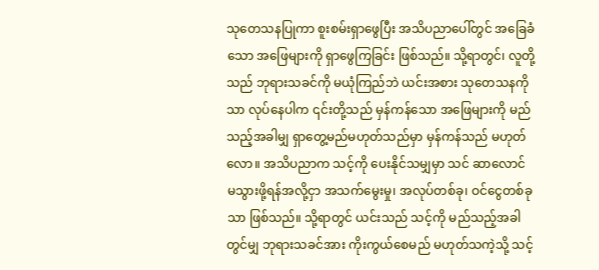သုတေသနပြုကာ စူးစမ်းရှာဖွေပြီး အသိပညာပေါ်တွင် အခြေခံသော အဖြေများကို ရှာဖွေကြခြင်း ဖြစ်သည်။ သို့ရာတွင်၊ လူတို့သည် ဘုရားသခင်ကို မယုံကြည်ဘဲ ယင်းအစား သုတေသနကိုသာ လုပ်နေပါက ၎င်းတို့သည် မှန်ကန်သော အဖြေများကို မည်သည့်အခါမျှ ရှာတွေ့မည်မဟုတ်သည်မှာ မှန်ကန်သည် မဟုတ်လော။ အသိပညာက သင့်ကို ပေးနိုင်သမျှမှာ သင် ဆာလောင် မသွားဖို့ရန်အလို့ငှာ အသက်မွေးမှု၊ အလုပ်တစ်ခု၊ ဝင်ငွေတစ်ခုသာ ဖြစ်သည်။ သို့ရာတွင် ယင်းသည် သင့်ကို မည်သည့်အခါတွင်မျှ ဘုရားသခင်အား ကိုးကွယ်စေမည် မဟုတ်သကဲ့သို့ သင့်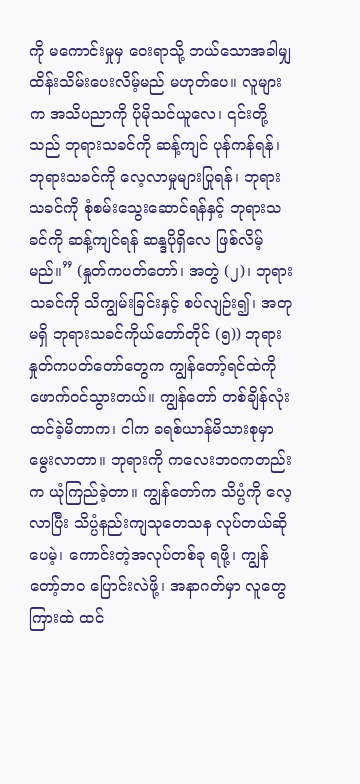ကို မကောင်းမှုမှ ဝေးရာသို့ ဘယ်သောအခါမျှ ထိန်းသိမ်းပေးလိမ့်မည် မဟုတ်ပေ။ လူများက အသိပညာကို ပိုမိုသင်ယူလေ၊ ၎င်းတို့သည် ဘုရားသခင်ကို ဆန့်ကျင် ပုန်ကန်ရန်၊ ဘုရားသခင်ကို လေ့လာမှုများပြုရန်၊ ဘုရားသခင်ကို စုံစမ်းသွေးဆောင်ရန်နှင့် ဘုရားသခင်ကို ဆန့်ကျင်ရန် ဆန္ဒပိုရှိလေ ဖြစ်လိမ့်မည်။” (နှုတ်ကပတ်တော်၊ အတွဲ (၂)၊ ဘုရားသခင်ကို သိကျွမ်းခြင်းနှင့် စပ်လျဉ်း၍၊ အတုမရှိ ဘုရားသခင်ကိုယ်တော်တိုင် (၅)) ဘုရားနှုတ်ကပတ်တော်တွေက ကျွန်တော့်ရင်ထဲကို ဖောက်ဝင်သွားတယ်။ ကျွန်တော် တစ်ချိန်လုံး ထင်ခဲ့မိတာက၊ ငါက ခရစ်ယာန်မိသားစုမှာ မွေးလာတာ။ ဘုရားကို ကလေးဘဝကတည်းက ယုံကြည်ခဲ့တာ။ ကျွန်တော်က သိပ္ပံကို လေ့လာပြီး သိပ္ပံနည်းကျသုတေသန လုပ်တယ်ဆိုပေမဲ့၊ ကောင်းတဲ့အလုပ်တစ်ခု ရဖို့၊ ကျွန်တော့်ဘဝ ပြောင်းလဲဖို့၊ အနာဂတ်မှာ လူတွေကြားထဲ ထင်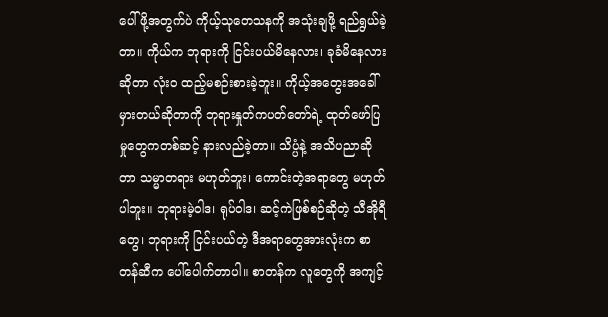ပေါ်ဖို့အတွက်ပဲ ကိုယ့်သုတေသနကို အသုံးချဖို့ ရည်ရွယ်ခဲ့တာ။ ကိုယ်က ဘုရားကို ငြင်းပယ်မိနေလား၊ ခုခံမိနေလားဆိုတာ လုံးဝ ထည့်မစဉ်းစားခဲ့ဘူး။ ကိုယ့်အတွေးအခေါ် မှားတယ်ဆိုတာကို ဘုရားနှုတ်ကပတ်တော်ရဲ့ ထုတ်ဖော်ပြမှုတွေကတစ်ဆင့် နားလည်ခဲ့တာ။ သိပ္ပံနဲ့ အသိပညာဆိုတာ သမ္မာတရား မဟုတ်ဘူး၊ ကောင်းတဲ့အရာတွေ မဟုတ်ပါဘူး။ ဘုရားမဲ့ဝါဒ၊ ရုပ်ဝါဒ၊ ဆင့်ကဲဖြစ်စဉ်ဆိုတဲ့ သီအိုရီတွေ၊ ဘုရားကို ငြင်းပယ်တဲ့ ဒီအရာတွေအားလုံးက စာတန်ဆီက ပေါ်ပေါက်တာပါ။ စာတန်က လူတွေကို အကျင့်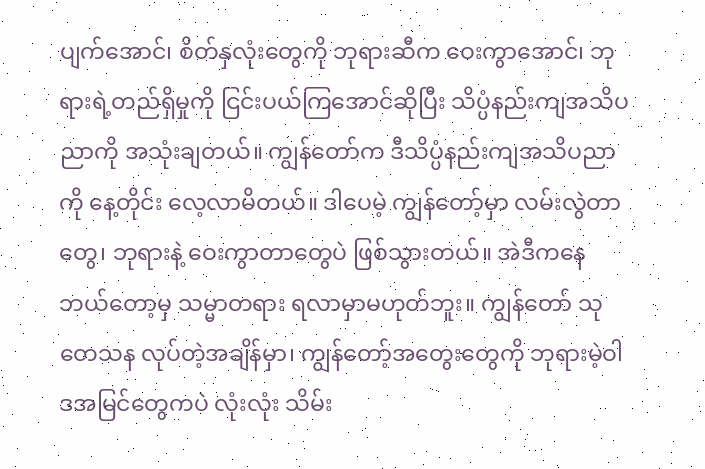ပျက်အောင်၊ စိတ်နှလုံးတွေကို ဘုရားဆီက ဝေးကွာအောင်၊ ဘုရားရဲ့တည်ရှိမှုကို ငြင်းပယ်ကြအောင်ဆိုပြီး သိပ္ပံနည်းကျအသိပညာကို အသုံးချတယ်။ ကျွန်တော်က ဒီသိပ္ပံနည်းကျအသိပညာကို နေ့တိုင်း လေ့လာမိတယ်။ ဒါပေမဲ့ ကျွန်တော့်မှာ လမ်းလွဲတာတွေ၊ ဘုရားနဲ့ ဝေးကွာတာတွေပဲ ဖြစ်သွားတယ်။ အဲဒီကနေ ဘယ်တော့မှ သမ္မာတရား ရလာမှာမဟုတ်ဘူး။ ကျွန်တော် သုတေသန လုပ်တဲ့အချိန်မှာ၊ ကျွန်တော့်အတွေးတွေကို ဘုရားမဲ့ဝါဒအမြင်တွေကပဲ လုံးလုံး သိမ်း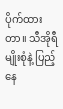ပိုက်ထားတာ။ သီအိုရီမျိုးစုံနဲ့ ပြည့်နေ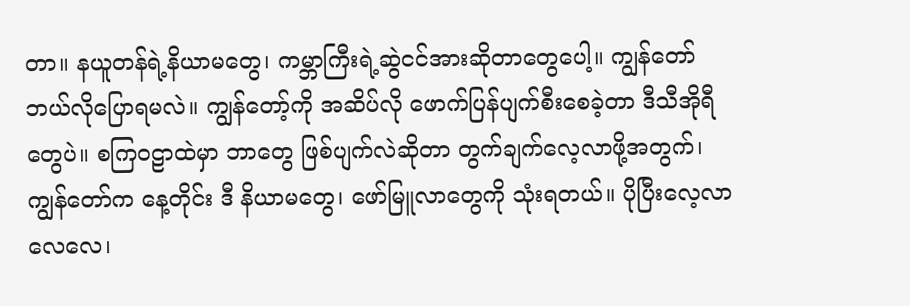တာ။ နယူတန်ရဲ့နိယာမတွေ၊ ကမ္ဘာကြီးရဲ့ဆွဲငင်အားဆိုတာတွေပေါ့။ ကျွန်တော် ဘယ်လိုပြောရမလဲ။ ကျွန်တော့်ကို အဆိပ်လို ဖောက်ပြန်ပျက်စီးစေခဲ့တာ ဒီသီအိုရီတွေပဲ။ စကြဝဠာထဲမှာ ဘာတွေ ဖြစ်ပျက်လဲဆိုတာ တွက်ချက်လေ့လာဖို့အတွက်၊ ကျွန်တော်က နေ့တိုင်း ဒီ နိယာမတွေ၊ ဖော်မြူလာတွေကို သုံးရတယ်။ ပိုပြီးလေ့လာလေလေ၊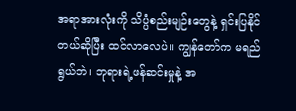အရာအားလုံးကို သိပ္ပံစည်းမျဉ်းတွေနဲ့ ရှင်းပြနိုင်တယ်ဆိုပြီး ထင်လာလေပဲ။ ကျွန်တော်က မရည်ရွယ်ဘဲ၊ ဘုရားရဲ့ဖန်ဆင်းမှုနဲ့ အ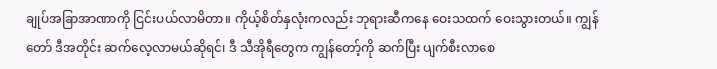ချုပ်အခြာအာဏာကို ငြင်းပယ်လာမိတာ။ ကိုယ့်စိတ်နှလုံးကလည်း ဘုရားဆီကနေ ဝေးသထက် ဝေးသွားတယ်။ ကျွန်တော် ဒီအတိုင်း ဆက်လေ့လာမယ်ဆိုရင်၊ ဒီ သီအိုရီတွေက ကျွန်တော့်ကို ဆက်ပြီး ပျက်စီးလာစေ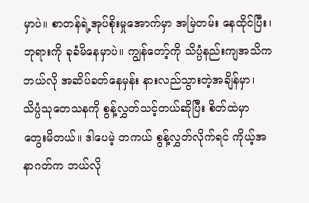မှာပဲ။ စာတန်ရဲ့အုပ်စိုးမှုအောက်မှာ အမြဲတမ်း နေထိုင်ပြီး၊ ဘုရားကို ခုခံမိနေမှာပဲ။ ကျွန်တော့်ကို သိပ္ပံနည်းကျအသိက ဘယ်လို အဆိပ်ခတ်နေမှန်း နားလည်သွားတဲ့အချိန်မှာ၊ သိပ္ပံသုတေသနကို စွန့်လွှတ်သင့်တယ်ဆိုပြီး စိတ်ထဲမှာ တွေးမိတယ်။ ဒါပေမဲ့ တကယ် စွန့်လွှတ်လိုက်ရင် ကိုယ့်အနာဂတ်က ဘယ်လို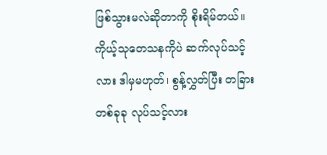ဖြစ်သွားမလဲဆိုတာကို စိုးရိမ်တယ်။ ကိုယ့်သုတေသနကိုပဲ ဆက်လုပ်သင့်လား ဒါမှမဟုတ်၊ စွန့်လွှတ်ပြီး တခြားတစ်ခုခု လုပ်သင့်လား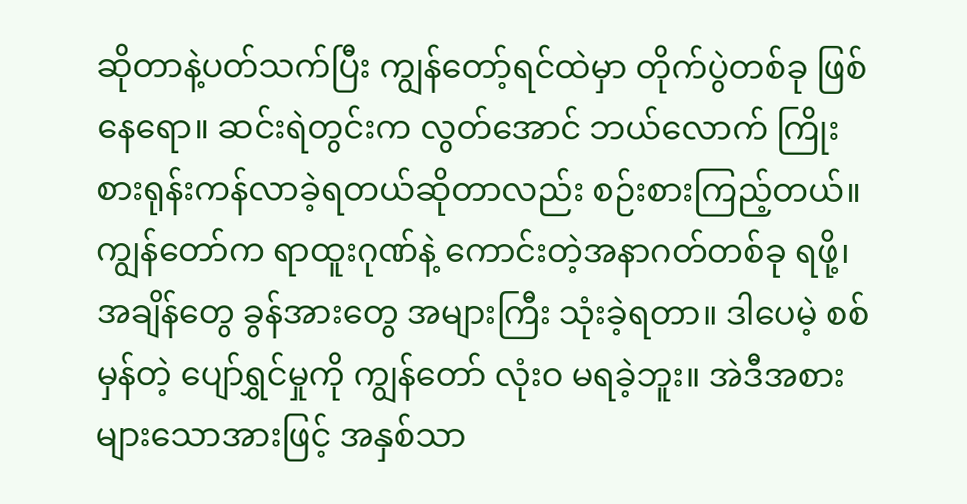ဆိုတာနဲ့ပတ်သက်ပြီး ကျွန်တော့်ရင်ထဲမှာ တိုက်ပွဲတစ်ခု ဖြစ်နေရော။ ဆင်းရဲတွင်းက လွတ်အောင် ဘယ်လောက် ကြိုးစားရုန်းကန်လာခဲ့ရတယ်ဆိုတာလည်း စဉ်းစားကြည့်တယ်။ ကျွန်တော်က ရာထူးဂုဏ်နဲ့ ကောင်းတဲ့အနာဂတ်တစ်ခု ရဖို့၊ အချိန်တွေ ခွန်အားတွေ အများကြီး သုံးခဲ့ရတာ။ ဒါပေမဲ့ စစ်မှန်တဲ့ ပျော်ရွှင်မှုကို ကျွန်တော် လုံးဝ မရခဲ့ဘူး။ အဲဒီအစား များသောအားဖြင့် အနှစ်သာ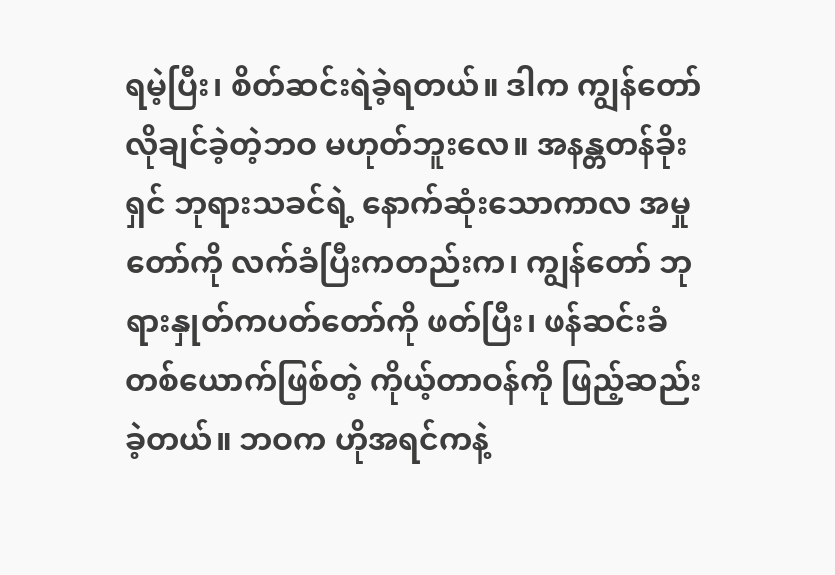ရမဲ့ပြီး၊ စိတ်ဆင်းရဲခဲ့ရတယ်။ ဒါက ကျွန်တော် လိုချင်ခဲ့တဲ့ဘဝ မဟုတ်ဘူးလေ။ အနန္တတန်ခိုးရှင် ဘုရားသခင်ရဲ့ နောက်ဆုံးသောကာလ အမှုတော်ကို လက်ခံပြီးကတည်းက၊ ကျွန်တော် ဘုရားနှုတ်ကပတ်တော်ကို ဖတ်ပြီး၊ ဖန်ဆင်းခံတစ်ယောက်ဖြစ်တဲ့ ကိုယ့်တာဝန်ကို ဖြည့်ဆည်းခဲ့တယ်။ ဘဝက ဟိုအရင်ကနဲ့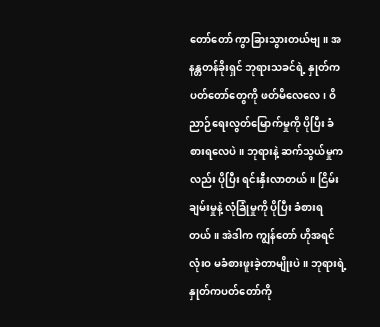တော်တော် ကွာခြားသွားတယ်ဗျ။ အနန္တတန်ခိုးရှင် ဘုရားသခင်ရဲ့ နှုတ်ကပတ်တော်တွေကို ဖတ်မိလေလေ၊ ဝိညာဉ်ရေးလွတ်မြောက်မှုကို ပိုပြီး ခံစားရလေပဲ။ ဘုရားနဲ့ ဆက်သွယ်မှုကလည်း ပိုပြီး ရင်းနှီးလာတယ်။ ငြိမ်းချမ်းမှုနဲ့ လုံခြုံမှုကို ပိုပြီး ခံစားရတယ်။ အဲဒါက ကျွန်တော် ဟိုအရင် လုံးဝ မခံစားဖူးခဲ့တာမျိုးပဲ။ ဘုရားရဲ့နှုတ်ကပတ်တော်ကို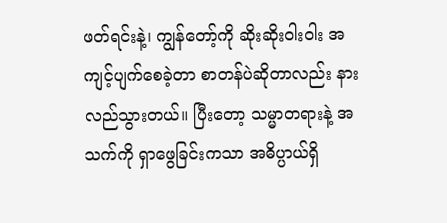ဖတ်ရင်းနဲ့၊ ကျွန်တော့်ကို ဆိုးဆိုးဝါးဝါး အကျင့်ပျက်စေခဲ့တာ စာတန်ပဲဆိုတာလည်း နားလည်သွားတယ်။ ပြီးတော့ သမ္မာတရားနဲ့ အသက်ကို ရှာဖွေခြင်းကသာ အဓိပ္ပာယ်ရှိ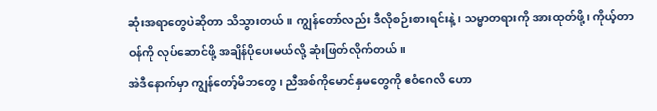ဆုံးအရာတွေပဲဆိုတာ သိသွားတယ်။ ကျွန်တော်လည်း ဒီလိုစဉ်းစားရင်းနဲ့၊ သမ္မာတရားကို အားထုတ်ဖို့၊ ကိုယ့်တာဝန်ကို လုပ်ဆောင်ဖို့ အချိန်ပိုပေးမယ်လို့ ဆုံးဖြတ်လိုက်တယ်။
အဲဒီနောက်မှာ ကျွန်တော့်မိဘတွေ၊ ညီအစ်ကိုမောင်နှမတွေကို ဧဝံဂေလိ ဟော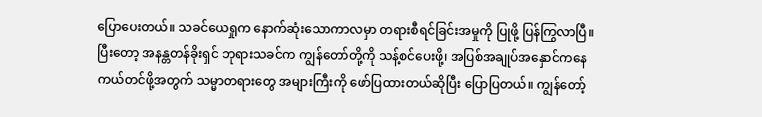ပြောပေးတယ်။ သခင်ယေရှုက နောက်ဆုံးသောကာလမှာ တရားစီရင်ခြင်းအမှုကို ပြုဖို့ ပြန်ကြွလာပြီ။ ပြီးတော့ အနန္တတန်ခိုးရှင် ဘုရားသခင်က ကျွန်တော်တို့ကို သန့်စင်ပေးဖို့၊ အပြစ်အချုပ်အနှောင်ကနေ ကယ်တင်ဖို့အတွက် သမ္မာတရားတွေ အများကြီးကို ဖော်ပြထားတယ်ဆိုပြီး ပြောပြတယ်။ ကျွန်တော့်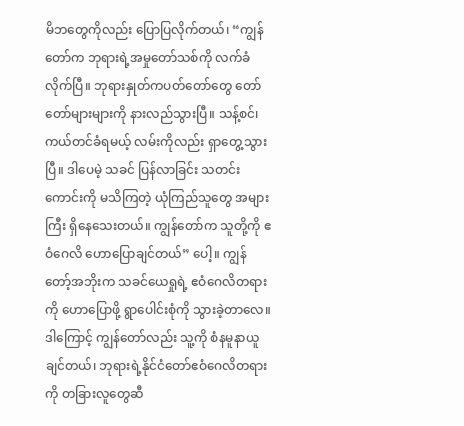မိဘတွေကိုလည်း ပြောပြလိုက်တယ်၊ “ကျွန်တော်က ဘုရားရဲ့အမှုတော်သစ်ကို လက်ခံလိုက်ပြီ။ ဘုရားနှုတ်ကပတ်တော်တွေ တော်တော်များများကို နားလည်သွားပြီ။ သန့်စင်၊ ကယ်တင်ခံရမယ့် လမ်းကိုလည်း ရှာတွေ့သွားပြီ။ ဒါပေမဲ့ သခင် ပြန်လာခြင်း သတင်းကောင်းကို မသိကြတဲ့ ယုံကြည်သူတွေ အများကြီး ရှိနေသေးတယ်။ ကျွန်တော်က သူတို့ကို ဧဝံဂေလိ ဟောပြောချင်တယ်” ပေါ့။ ကျွန်တော့်အဘိုးက သခင်ယေရှုရဲ့ ဧဝံဂေလိတရားကို ဟောပြောဖို့ ရွာပေါင်းစုံကို သွားခဲ့တာလေ။ ဒါကြောင့် ကျွန်တော်လည်း သူ့ကို စံနမူနာယူချင်တယ်၊ ဘုရားရဲ့နိုင်ငံတော်ဧဝံဂေလိတရားကို တခြားလူတွေဆီ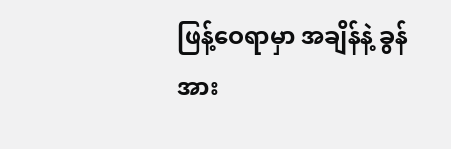ဖြန့်ဝေရာမှာ အချိန်နဲ့ ခွန်အား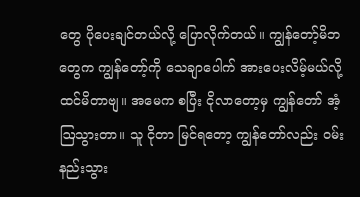တွေ ပိုပေးချင်တယ်လို့ ပြောလိုက်တယ်။ ကျွန်တော့်မိဘတွေက ကျွန်တော့်ကို သေချာပေါက် အားပေးလိမ့်မယ်လို့ ထင်မိတာဗျ။ အမေက စပြီး ငိုလာတော့မှ ကျွန်တော် အံ့ဩသွားတာ။ သူ ငိုတာ မြင်ရတော့ ကျွန်တော်လည်း ဝမ်းနည်းသွား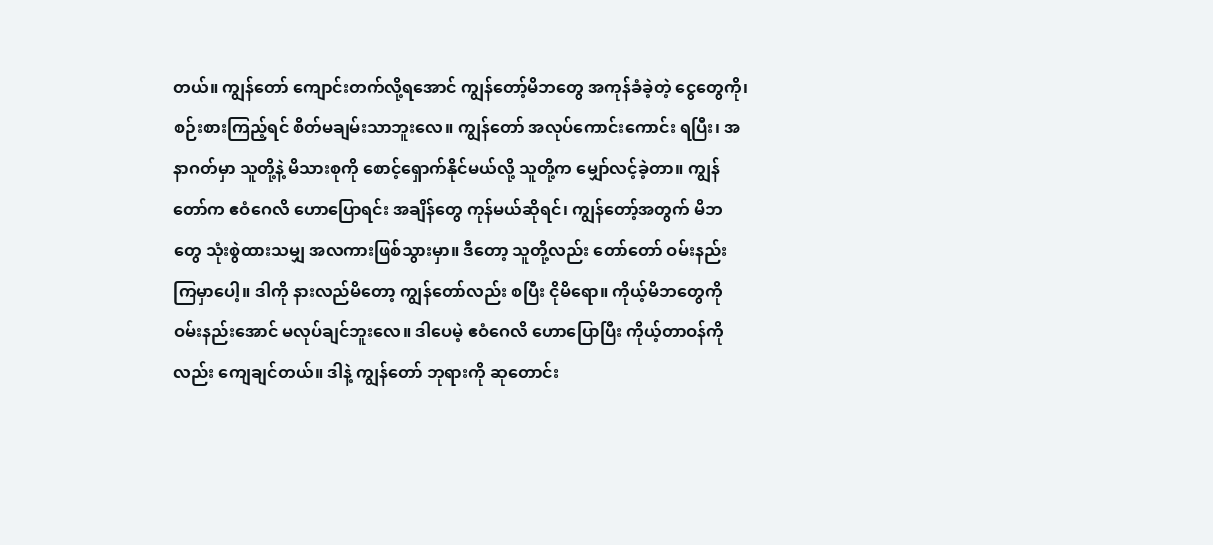တယ်။ ကျွန်တော် ကျောင်းတက်လို့ရအောင် ကျွန်တော့်မိဘတွေ အကုန်ခံခဲ့တဲ့ ငွေတွေကို၊ စဉ်းစားကြည့်ရင် စိတ်မချမ်းသာဘူးလေ။ ကျွန်တော် အလုပ်ကောင်းကောင်း ရပြီး၊ အနာဂတ်မှာ သူတို့နဲ့ မိသားစုကို စောင့်ရှောက်နိုင်မယ်လို့ သူတို့က မျှော်လင့်ခဲ့တာ။ ကျွန်တော်က ဧဝံဂေလိ ဟောပြောရင်း အချိန်တွေ ကုန်မယ်ဆိုရင်၊ ကျွန်တော့်အတွက် မိဘတွေ သုံးစွဲထားသမျှ အလကားဖြစ်သွားမှာ။ ဒီတော့ သူတို့လည်း တော်တော် ဝမ်းနည်းကြမှာပေါ့။ ဒါကို နားလည်မိတော့ ကျွန်တော်လည်း စပြီး ငိုမိရော။ ကိုယ့်မိဘတွေကို ဝမ်းနည်းအောင် မလုပ်ချင်ဘူးလေ။ ဒါပေမဲ့ ဧဝံဂေလိ ဟောပြောပြီး ကိုယ့်တာဝန်ကိုလည်း ကျေချင်တယ်။ ဒါနဲ့ ကျွန်တော် ဘုရားကို ဆုတောင်း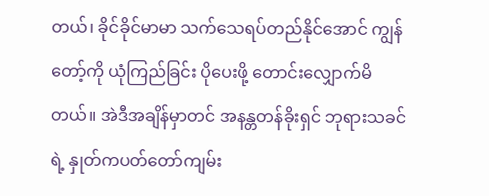တယ်၊ ခိုင်ခိုင်မာမာ သက်သေရပ်တည်နိုင်အောင် ကျွန်တော့်ကို ယုံကြည်ခြင်း ပိုပေးဖို့ တောင်းလျှောက်မိတယ်။ အဲဒီအချိန်မှာတင် အနန္တတန်ခိုးရှင် ဘုရားသခင်ရဲ့ နှုတ်ကပတ်တော်ကျမ်း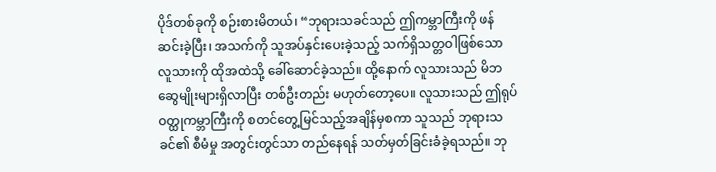ပိုဒ်တစ်ခုကို စဉ်းစားမိတယ်၊ “ဘုရားသခင်သည် ဤကမ္ဘာကြီးကို ဖန်ဆင်းခဲ့ပြီး၊ အသက်ကို သူအပ်နှင်းပေးခဲ့သည့် သက်ရှိသတ္တဝါဖြစ်သော လူသားကို ထိုအထဲသို့ ခေါ်ဆောင်ခဲ့သည်။ ထို့နောက် လူသားသည် မိဘဆွေမျိုးများရှိလာပြီး တစ်ဦးတည်း မဟုတ်တော့ပေ။ လူသားသည် ဤရုပ်ဝတ္ထုကမ္ဘာကြီးကို စတင်တွေ့မြင်သည့်အချိန်မှစကာ သူသည် ဘုရားသခင်၏ စီမံမှု အတွင်းတွင်သာ တည်နေရန် သတ်မှတ်ခြင်းခံခဲ့ရသည်။ ဘု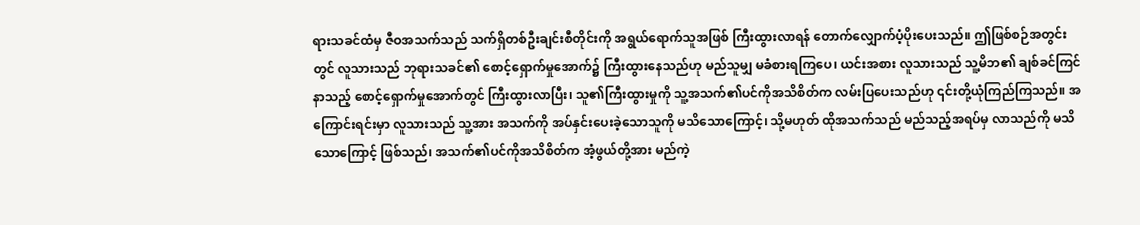ရားသခင်ထံမှ ဇီဝအသက်သည် သက်ရှိတစ်ဦးချင်းစီတိုင်းကို အရွယ်ရောက်သူအဖြစ် ကြီးထွားလာရန် တောက်လျှောက်ပံ့ပိုးပေးသည်။ ဤဖြစ်စဉ်အတွင်းတွင် လူသားသည် ဘုရားသခင်၏ စောင့်ရှောက်မှုအောက်၌ ကြီးထွားနေသည်ဟု မည်သူမျှ မခံစားရကြပေ၊ ယင်းအစား လူသားသည် သူ့မိဘ၏ ချစ်ခင်ကြင်နာသည့် စောင့်ရှောက်မှုအောက်တွင် ကြီးထွားလာပြီး၊ သူ၏ကြီးထွားမှုကို သူ့အသက်၏ပင်ကိုအသိစိတ်က လမ်းပြပေးသည်ဟု ၎င်းတို့ယုံကြည်ကြသည်။ အကြောင်းရင်းမှာ လူသားသည် သူ့အား အသက်ကို အပ်နှင်းပေးခဲ့သောသူကို မသိသောကြောင့်၊ သို့မဟုတ် ထိုအသက်သည် မည်သည့်အရပ်မှ လာသည်ကို မသိသောကြောင့် ဖြစ်သည်၊ အသက်၏ပင်ကိုအသိစိတ်က အံ့ဖွယ်တို့အား မည်ကဲ့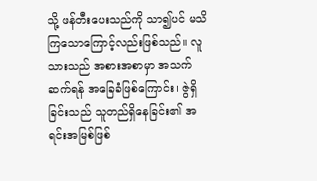သို့ ဖန်တီးပေးသည်ကို သာ၍ပင် မသိကြသောကြောင့်လည်းဖြစ်သည်။ လူသားသည် အစားအစာမှာ အသက်ဆက်ရန် အခြေခံဖြစ်ကြောင်း၊ ဇွဲရှိခြင်းသည် သူတည်ရှိနေခြင်း၏ အရင်းအမြစ်ဖြစ်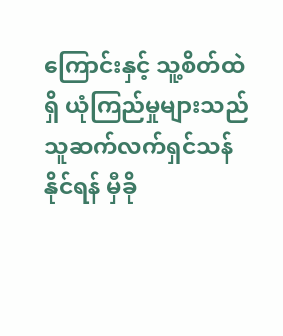ကြောင်းနှင့် သူ့စိတ်ထဲရှိ ယုံကြည်မှုများသည် သူဆက်လက်ရှင်သန်နိုင်ရန် မှီခို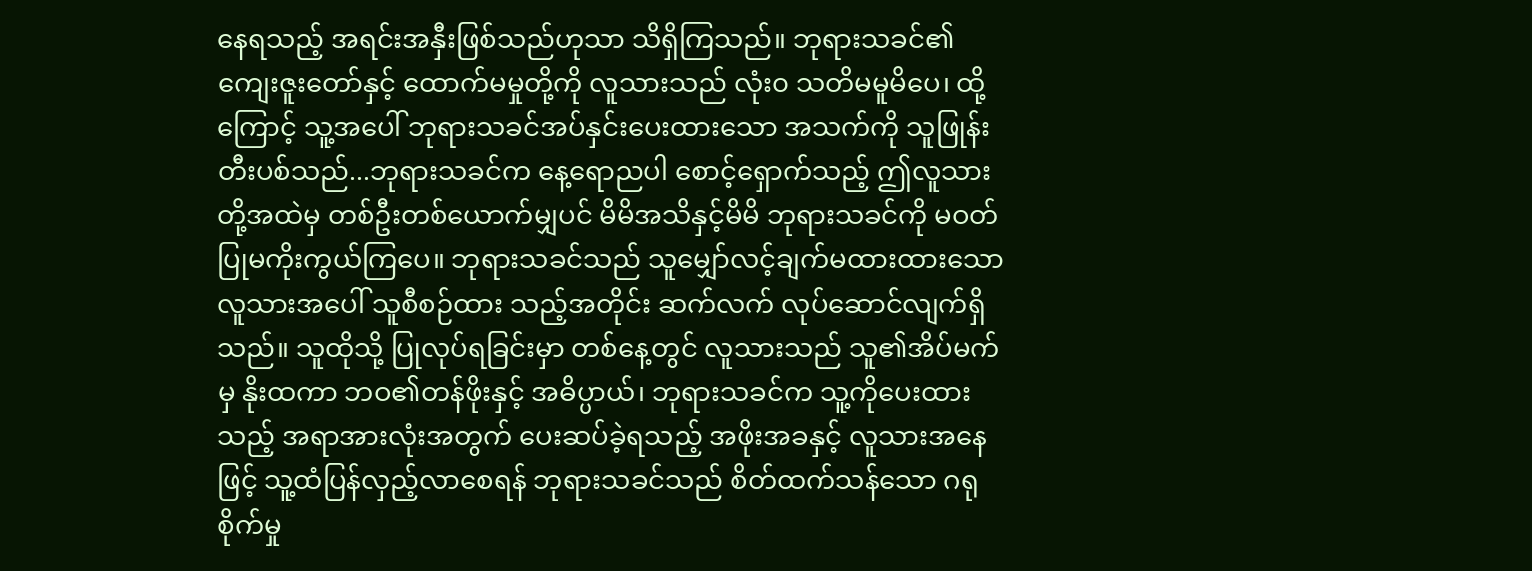နေရသည့် အရင်းအနှီးဖြစ်သည်ဟုသာ သိရှိကြသည်။ ဘုရားသခင်၏ ကျေးဇူးတော်နှင့် ထောက်မမှုတို့ကို လူသားသည် လုံး၀ သတိမမူမိပေ၊ ထို့ကြောင့် သူ့အပေါ် ဘုရားသခင်အပ်နှင်းပေးထားသော အသက်ကို သူဖြုန်းတီးပစ်သည်...ဘုရားသခင်က နေ့ရောညပါ စောင့်ရှောက်သည့် ဤလူသားတို့အထဲမှ တစ်ဦးတစ်ယောက်မျှပင် မိမိအသိနှင့်မိမိ ဘုရားသခင်ကို မဝတ်ပြုမကိုးကွယ်ကြပေ။ ဘုရားသခင်သည် သူမျှော်လင့်ချက်မထားထားသော လူသားအပေါ် သူစီစဉ်ထား သည့်အတိုင်း ဆက်လက် လုပ်ဆောင်လျက်ရှိသည်။ သူထိုသို့ ပြုလုပ်ရခြင်းမှာ တစ်နေ့တွင် လူသားသည် သူ၏အိပ်မက်မှ နိုးထကာ ဘဝ၏တန်ဖိုးနှင့် အဓိပ္ပာယ်၊ ဘုရားသခင်က သူ့ကိုပေးထားသည့် အရာအားလုံးအတွက် ပေးဆပ်ခဲ့ရသည့် အဖိုးအခနှင့် လူသားအနေဖြင့် သူ့ထံပြန်လှည့်လာစေရန် ဘုရားသခင်သည် စိတ်ထက်သန်သော ဂရုစိုက်မှု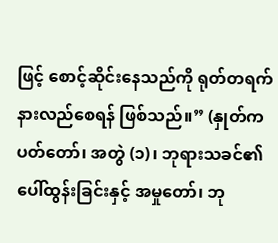ဖြင့် စောင့်ဆိုင်းနေသည်ကို ရုတ်တရက် နားလည်စေရန် ဖြစ်သည်။” (နှုတ်ကပတ်တော်၊ အတွဲ (၁)၊ ဘုရားသခင်၏ ပေါ်ထွန်းခြင်းနှင့် အမှုတော်၊ ဘု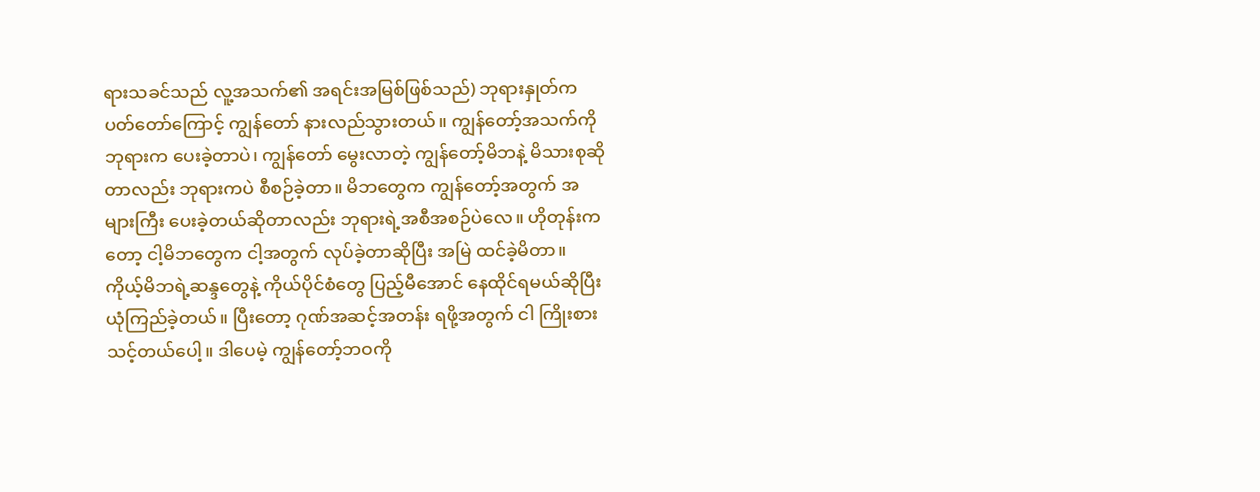ရားသခင်သည် လူ့အသက်၏ အရင်းအမြစ်ဖြစ်သည်) ဘုရားနှုတ်ကပတ်တော်ကြောင့် ကျွန်တော် နားလည်သွားတယ်။ ကျွန်တော့်အသက်ကို ဘုရားက ပေးခဲ့တာပဲ၊ ကျွန်တော် မွေးလာတဲ့ ကျွန်တော့်မိဘနဲ့ မိသားစုဆိုတာလည်း ဘုရားကပဲ စီစဉ်ခဲ့တာ။ မိဘတွေက ကျွန်တော့်အတွက် အများကြီး ပေးခဲ့တယ်ဆိုတာလည်း ဘုရားရဲ့အစီအစဉ်ပဲလေ။ ဟိုတုန်းကတော့ ငါ့မိဘတွေက ငါ့အတွက် လုပ်ခဲ့တာဆိုပြီး အမြဲ ထင်ခဲ့မိတာ။ ကိုယ့်မိဘရဲ့ဆန္ဒတွေနဲ့ ကိုယ်ပိုင်စံတွေ ပြည့်မီအောင် နေထိုင်ရမယ်ဆိုပြီး ယုံကြည်ခဲ့တယ်။ ပြီးတော့ ဂုဏ်အဆင့်အတန်း ရဖို့အတွက် ငါ ကြိုးစားသင့်တယ်ပေါ့။ ဒါပေမဲ့ ကျွန်တော့်ဘဝကို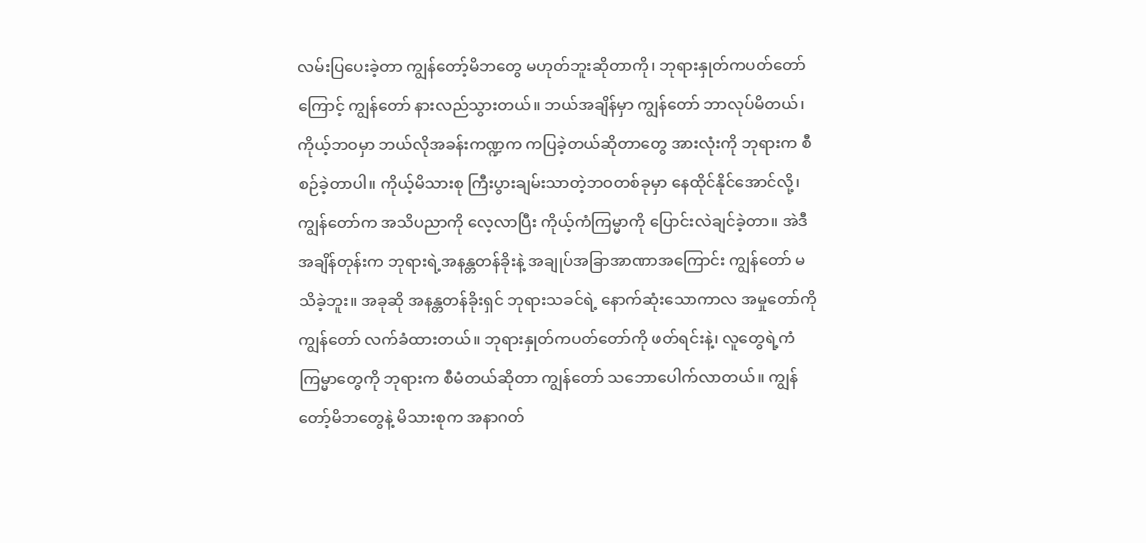လမ်းပြပေးခဲ့တာ ကျွန်တော့်မိဘတွေ မဟုတ်ဘူးဆိုတာကို၊ ဘုရားနှုတ်ကပတ်တော်ကြောင့် ကျွန်တော် နားလည်သွားတယ်။ ဘယ်အချိန်မှာ ကျွန်တော် ဘာလုပ်မိတယ်၊ ကိုယ့်ဘဝမှာ ဘယ်လိုအခန်းကဏ္ဍက ကပြခဲ့တယ်ဆိုတာတွေ အားလုံးကို ဘုရားက စီစဉ်ခဲ့တာပါ။ ကိုယ့်မိသားစု ကြီးပွားချမ်းသာတဲ့ဘဝတစ်ခုမှာ နေထိုင်နိုင်အောင်လို့၊ ကျွန်တော်က အသိပညာကို လေ့လာပြီး ကိုယ့်ကံကြမ္မာကို ပြောင်းလဲချင်ခဲ့တာ။ အဲဒီအချိန်တုန်းက ဘုရားရဲ့အနန္တတန်ခိုးနဲ့ အချုပ်အခြာအာဏာအကြောင်း ကျွန်တော် မသိခဲ့ဘူး။ အခုဆို အနန္တတန်ခိုးရှင် ဘုရားသခင်ရဲ့ နောက်ဆုံးသောကာလ အမှုတော်ကို ကျွန်တော် လက်ခံထားတယ်။ ဘုရားနှုတ်ကပတ်တော်ကို ဖတ်ရင်းနဲ့၊ လူတွေရဲ့ကံကြမ္မာတွေကို ဘုရားက စီမံတယ်ဆိုတာ ကျွန်တော် သဘောပေါက်လာတယ်။ ကျွန်တော့်မိဘတွေနဲ့ မိသားစုက အနာဂတ်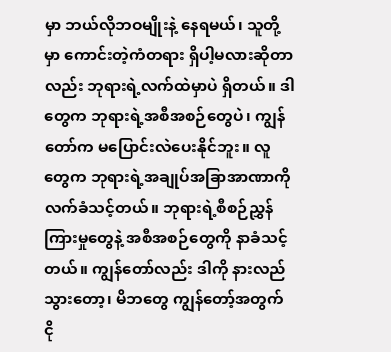မှာ ဘယ်လိုဘဝမျိုးနဲ့ နေရမယ်၊ သူတို့မှာ ကောင်းတဲ့ကံတရား ရှိပါ့မလားဆိုတာလည်း ဘုရားရဲ့လက်ထဲမှာပဲ ရှိတယ်။ ဒါတွေက ဘုရားရဲ့အစီအစဉ်တွေပဲ၊ ကျွန်တော်က မပြောင်းလဲပေးနိုင်ဘူး။ လူတွေက ဘုရားရဲ့အချုပ်အခြာအာဏာကို လက်ခံသင့်တယ်။ ဘုရားရဲ့စီစဉ်ညွှန်ကြားမှုတွေနဲ့ အစီအစဉ်တွေကို နာခံသင့်တယ်။ ကျွန်တော်လည်း ဒါကို နားလည်သွားတော့၊ မိဘတွေ ကျွန်တော့်အတွက် ငို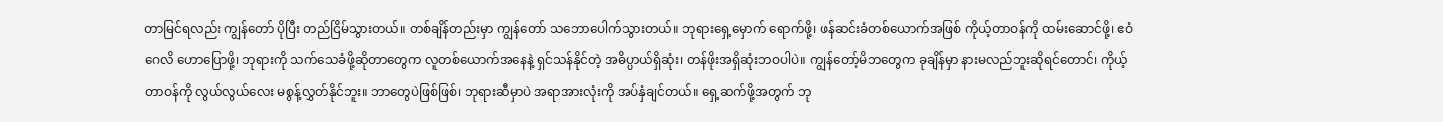တာမြင်ရလည်း ကျွန်တော် ပိုပြီး တည်ငြိမ်သွားတယ်။ တစ်ချိန်တည်းမှာ ကျွန်တော် သဘောပေါက်သွားတယ်။ ဘုရားရှေ့မှောက် ရောက်ဖို့၊ ဖန်ဆင်းခံတစ်ယောက်အဖြစ် ကိုယ့်တာဝန်ကို ထမ်းဆောင်ဖို့၊ ဧဝံဂေလိ ဟောပြောဖို့၊ ဘုရားကို သက်သေခံဖို့ဆိုတာတွေက လူတစ်ယောက်အနေနဲ့ ရှင်သန်နိုင်တဲ့ အဓိပ္ပာယ်ရှိဆုံး၊ တန်ဖိုးအရှိဆုံးဘဝပါပဲ။ ကျွန်တော့်မိဘတွေက ခုချိန်မှာ နားမလည်ဘူးဆိုရင်တောင်၊ ကိုယ့်တာဝန်ကို လွယ်လွယ်လေး မစွန့်လွှတ်နိုင်ဘူး။ ဘာတွေပဲဖြစ်ဖြစ်၊ ဘုရားဆီမှာပဲ အရာအားလုံးကို အပ်နှံချင်တယ်။ ရှေ့ဆက်ဖို့အတွက် ဘု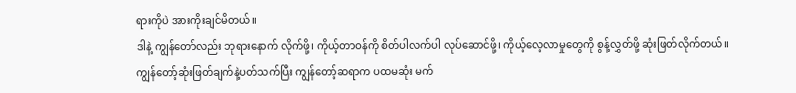ရားကိုပဲ အားကိုးချင်မိတယ်။
ဒါနဲ့ ကျွန်တော်လည်း ဘုရားနောက် လိုက်ဖို့၊ ကိုယ့်တာဝန်ကို စိတ်ပါလက်ပါ လုပ်ဆောင်ဖို့၊ ကိုယ့်လေ့လာမှုတွေကို စွန့်လွှတ်ဖို့ ဆုံးဖြတ်လိုက်တယ်။ ကျွန်တော့်ဆုံးဖြတ်ချက်နဲ့ပတ်သက်ပြီး ကျွန်တော့်ဆရာက ပထမဆုံး မက်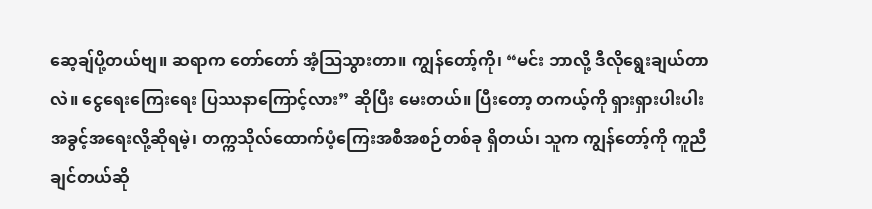ဆေ့ချ်ပို့တယ်ဗျ။ ဆရာက တော်တော် အံ့ဩသွားတာ။ ကျွန်တော့်ကို၊ “မင်း ဘာလို့ ဒီလိုရွေးချယ်တာလဲ။ ငွေရေးကြေးရေး ပြဿနာကြောင့်လား” ဆိုပြီး မေးတယ်။ ပြီးတော့ တကယ့်ကို ရှားရှားပါးပါး အခွင့်အရေးလို့ဆိုရမဲ့၊ တက္ကသိုလ်ထောက်ပံ့ကြေးအစီအစဉ်တစ်ခု ရှိတယ်၊ သူက ကျွန်တော့်ကို ကူညီချင်တယ်ဆို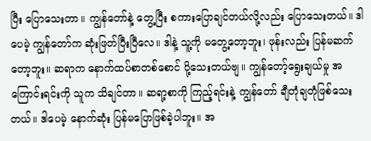ပြီး ပြောသေးတာ။ ကျွန်တော်နဲ့ တွေ့ပြီး စကားပြောချင်တယ်လို့လည်း ပြောသေးတယ်။ ဒါပေမဲ့ ကျွန်တော်က ဆုံးဖြတ်ပြီးပြီလေ။ ဒါနဲ့ သူ့ကို မတွေ့တော့ဘူး၊ ဖုန်းလည်း ပြန်မဆက်တော့ဘူး။ ဆရာက နောက်ထပ်စာတစ်စောင် ပို့သေးတယ်ဗျ။ ကျွန်တော့်ရွေးချယ်မှု အကြောင်းရင်းကို သူက သိချင်တာ။ ဆရာ့စာကို ကြည့်ရင်းနဲ့ ကျွန်တော် ချီတုံချတုံဖြစ်သေးတယ်။ ဒါပေမဲ့ နောက်ဆုံး ပြန်မပြောဖြစ်ခဲ့ပါဘူး။ အ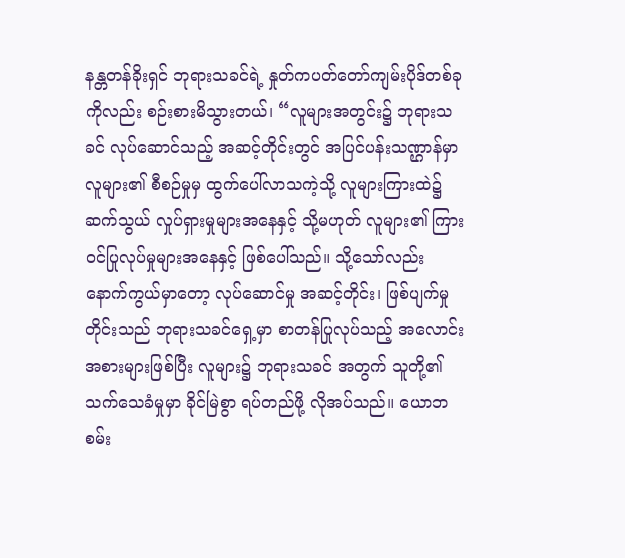နန္တတန်ခိုးရှင် ဘုရားသခင်ရဲ့ နှုတ်ကပတ်တော်ကျမ်းပိုဒ်တစ်ခုကိုလည်း စဉ်းစားမိသွားတယ်၊ “လူများအတွင်း၌ ဘုရားသခင် လုပ်ဆောင်သည့် အဆင့်တိုင်းတွင် အပြင်ပန်းသဏ္ဌာန်မှာ လူများ၏ စီစဉ်မှုမှ ထွက်ပေါ်လာသကဲ့သို့ လူများကြားထဲ၌ ဆက်သွယ် လှုပ်ရှားမှုများအနေနှင့် သို့မဟုတ် လူများ၏ ကြားဝင်ပြုလုပ်မှုများအနေနှင့် ဖြစ်ပေါ်သည်။ သို့သော်လည်း နောက်ကွယ်မှာတော့ လုပ်ဆောင်မှု အဆင့်တိုင်း၊ ဖြစ်ပျက်မှုတိုင်းသည် ဘုရားသခင်ရှေ့မှာ စာတန်ပြုလုပ်သည့် အလောင်းအစားများဖြစ်ပြီး လူများ၌ ဘုရားသခင် အတွက် သူတို့၏ သက်သေခံမှုမှာ ခိုင်မြဲစွာ ရပ်တည်ဖို့ လိုအပ်သည်။ ယောဘ စမ်း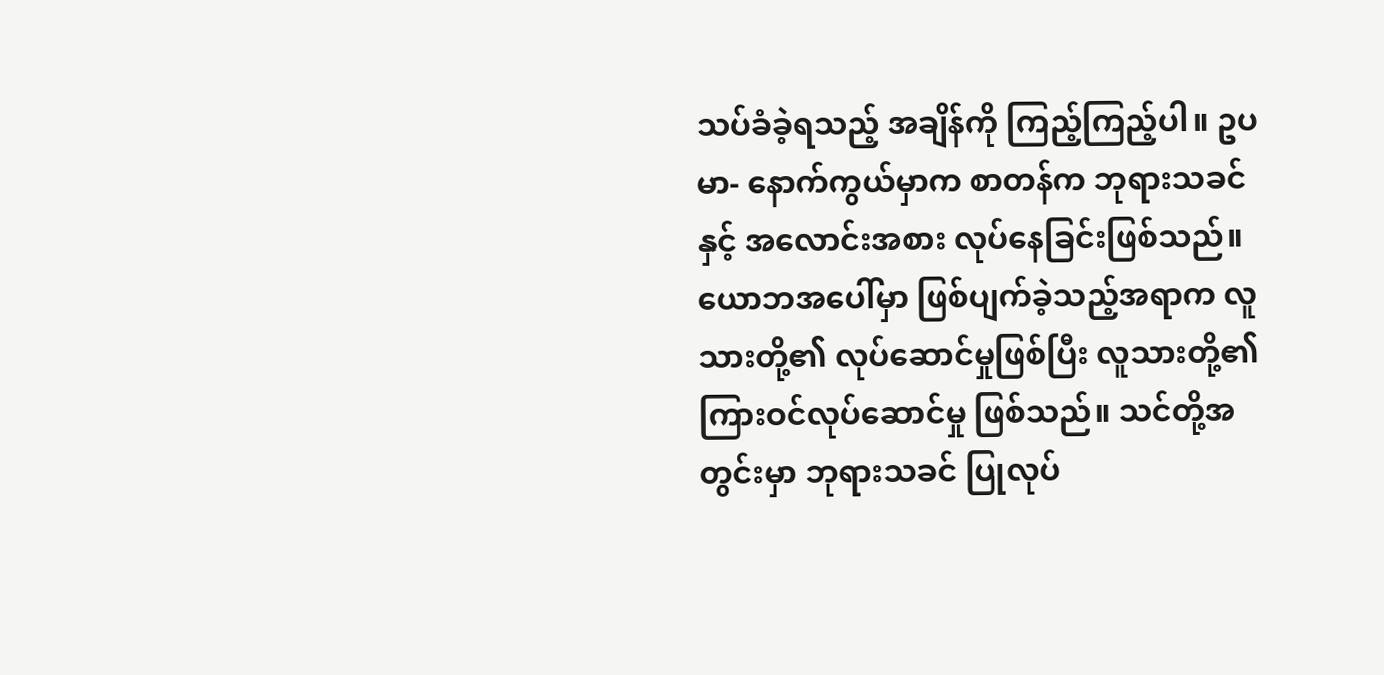သပ်ခံခဲ့ရသည့် အချိန်ကို ကြည့်ကြည့်ပါ။ ဥပမာ- နောက်ကွယ်မှာက စာတန်က ဘုရားသခင်နှင့် အလောင်းအစား လုပ်နေခြင်းဖြစ်သည်။ ယောဘအပေါ်မှာ ဖြစ်ပျက်ခဲ့သည့်အရာက လူသားတို့၏ လုပ်ဆောင်မှုဖြစ်ပြီး လူသားတို့၏ ကြားဝင်လုပ်ဆောင်မှု ဖြစ်သည်။ သင်တို့အတွင်းမှာ ဘုရားသခင် ပြုလုပ်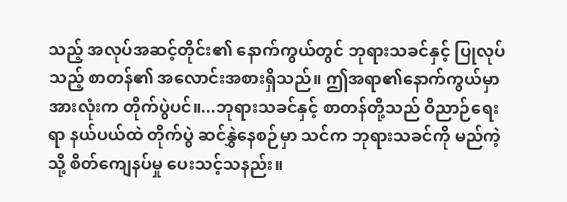သည့် အလုပ်အဆင့်တိုင်း၏ နောက်ကွယ်တွင် ဘုရားသခင်နှင့် ပြုလုပ်သည့် စာတန်၏ အလောင်းအစားရှိသည်။ ဤအရာ၏နောက်ကွယ်မှာ အားလုံးက တိုက်ပွဲပင်။...ဘုရားသခင်နှင့် စာတန်တို့သည် ဝိညာဉ်ရေးရာ နယ်ပယ်ထဲ တိုက်ပွဲ ဆင်နွှဲနေစဉ်မှာ သင်က ဘုရားသခင်ကို မည်ကဲ့သို့ စိတ်ကျေနပ်မှု ပေးသင့်သနည်း။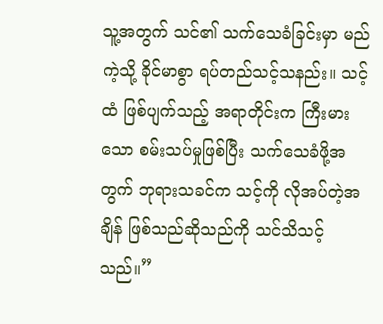သူ့အတွက် သင်၏ သက်သေခံခြင်းမှာ မည်ကဲ့သို့ ခိုင်မာစွာ ရပ်တည်သင့်သနည်း။ သင့်ထံ ဖြစ်ပျက်သည့် အရာတိုင်းက ကြီးမားသော စမ်းသပ်မှုဖြစ်ပြီး သက်သေခံဖို့အတွက် ဘုရားသခင်က သင့်ကို လိုအပ်တဲ့အချိန် ဖြစ်သည်ဆိုသည်ကို သင်သိသင့်သည်။”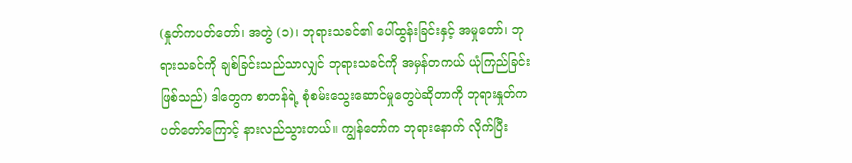(နှုတ်ကပတ်တော်၊ အတွဲ (၁)၊ ဘုရားသခင်၏ ပေါ်ထွန်းခြင်းနှင့် အမှုတော်၊ ဘုရားသခင်ကို ချစ်ခြင်းသည်သာလျှင် ဘုရားသခင်ကို အမှန်တကယ် ယုံကြည်ခြင်းဖြစ်သည်) ဒါတွေက စာတန်ရဲ့ စုံစမ်းသွေးဆောင်မှုတွေပဲဆိုတာကို ဘုရားနှုတ်ကပတ်တော်ကြောင့် နားလည်သွားတယ်။ ကျွန်တော်က ဘုရားနောက် လိုက်ပြီး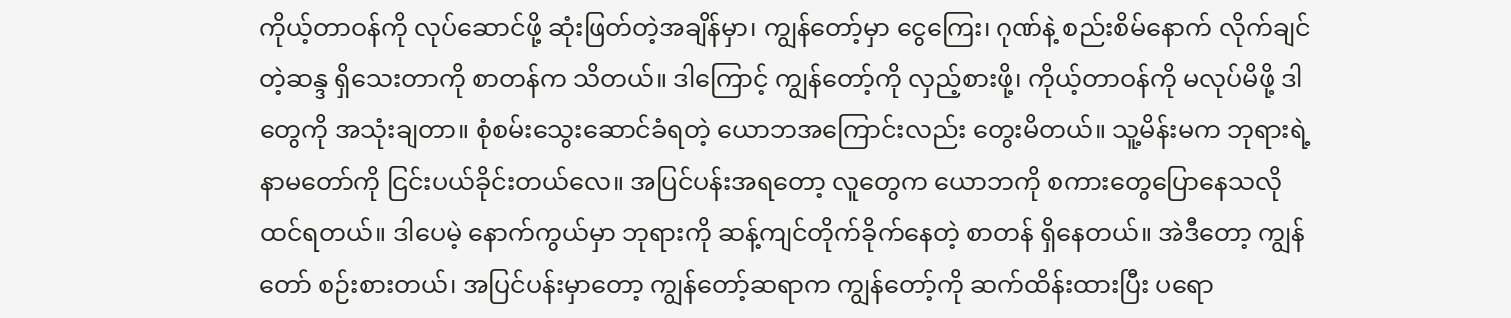ကိုယ့်တာဝန်ကို လုပ်ဆောင်ဖို့ ဆုံးဖြတ်တဲ့အချိန်မှာ၊ ကျွန်တော့်မှာ ငွေကြေး၊ ဂုဏ်နဲ့ စည်းစိမ်နောက် လိုက်ချင်တဲ့ဆန္ဒ ရှိသေးတာကို စာတန်က သိတယ်။ ဒါကြောင့် ကျွန်တော့်ကို လှည့်စားဖို့၊ ကိုယ့်တာဝန်ကို မလုပ်မိဖို့ ဒါတွေကို အသုံးချတာ။ စုံစမ်းသွေးဆောင်ခံရတဲ့ ယောဘအကြောင်းလည်း တွေးမိတယ်။ သူ့မိန်းမက ဘုရားရဲ့နာမတော်ကို ငြင်းပယ်ခိုင်းတယ်လေ။ အပြင်ပန်းအရတော့ လူတွေက ယောဘကို စကားတွေပြောနေသလို ထင်ရတယ်။ ဒါပေမဲ့ နောက်ကွယ်မှာ ဘုရားကို ဆန့်ကျင်တိုက်ခိုက်နေတဲ့ စာတန် ရှိနေတယ်။ အဲဒီတော့ ကျွန်တော် စဉ်းစားတယ်၊ အပြင်ပန်းမှာတော့ ကျွန်တော့်ဆရာက ကျွန်တော့်ကို ဆက်ထိန်းထားပြီး ပရော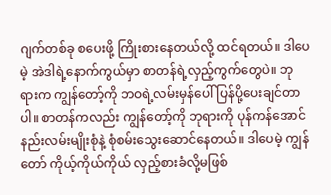ဂျက်တစ်ခု စပေးဖို့ ကြိုးစားနေတယ်လို့ ထင်ရတယ်။ ဒါပေမဲ့ အဲဒါရဲ့နောက်ကွယ်မှာ စာတန်ရဲ့လှည့်ကွက်တွေပဲ။ ဘုရားက ကျွန်တော့်ကို ဘဝရဲ့လမ်းမှန်ပေါ် ပြန်ပို့ပေးချင်တာပါ။ စာတန်ကလည်း ကျွန်တော့်ကို ဘုရားကို ပုန်ကန်အောင် နည်းလမ်းမျိုးစုံနဲ့ စုံစမ်းသွေးဆောင်နေတယ်။ ဒါပေမဲ့ ကျွန်တော် ကိုယ့်ကိုယ်ကိုယ် လှည့်စားခံလို့မဖြစ်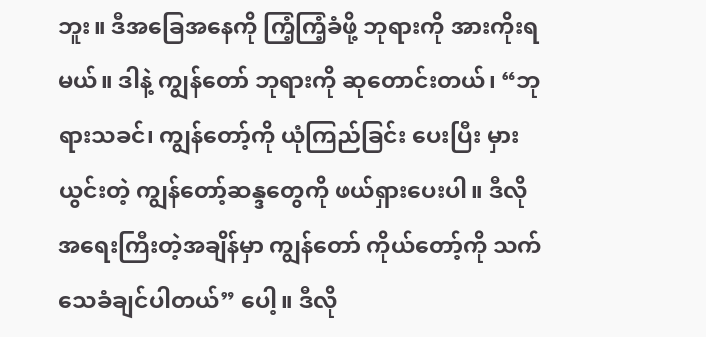ဘူး။ ဒီအခြေအနေကို ကြံ့ကြံ့ခံဖို့ ဘုရားကို အားကိုးရမယ်။ ဒါနဲ့ ကျွန်တော် ဘုရားကို ဆုတောင်းတယ်၊ “ဘုရားသခင်၊ ကျွန်တော့်ကို ယုံကြည်ခြင်း ပေးပြီး မှားယွင်းတဲ့ ကျွန်တော့်ဆန္ဒတွေကို ဖယ်ရှားပေးပါ။ ဒီလို အရေးကြီးတဲ့အချိန်မှာ ကျွန်တော် ကိုယ်တော့်ကို သက်သေခံချင်ပါတယ်” ပေါ့။ ဒီလို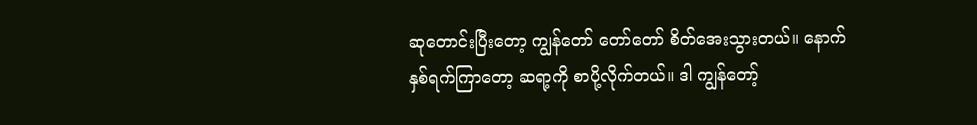ဆုတောင်းပြီးတော့ ကျွန်တော် တော်တော် စိတ်အေးသွားတယ်။ နောက်နှစ်ရက်ကြာတော့ ဆရာ့ကို စာပို့လိုက်တယ်။ ဒါ ကျွန်တော့်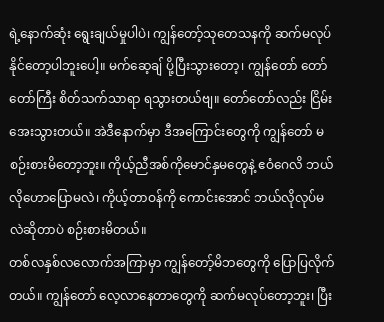ရဲ့နောက်ဆုံး ရွေးချယ်မှုပါပဲ၊ ကျွန်တော့်သုတေသနကို ဆက်မလုပ်နိုင်တော့ပါဘူးပေါ့။ မက်ဆေ့ချ် ပို့ပြီးသွားတော့၊ ကျွန်တော် တော်တော်ကြီး စိတ်သက်သာရာ ရသွားတယ်ဗျ။ တော်တော်လည်း ငြိမ်းအေးသွားတယ်။ အဲဒီနောက်မှာ ဒီအကြောင်းတွေကို ကျွန်တော် မစဉ်းစားမိတော့ဘူး။ ကိုယ့်ညီအစ်ကိုမောင်နှမတွေနဲ့ ဧဝံဂေလိ ဘယ်လိုဟောပြောမလဲ၊ ကိုယ့်တာဝန်ကို ကောင်းအောင် ဘယ်လိုလုပ်မလဲဆိုတာပဲ စဉ်းစားမိတယ်။
တစ်လနှစ်လလောက်အကြာမှာ ကျွန်တော့်မိဘတွေကို ပြောပြလိုက်တယ်။ ကျွန်တော် လေ့လာနေတာတွေကို ဆက်မလုပ်တော့ဘူး၊ ပြီး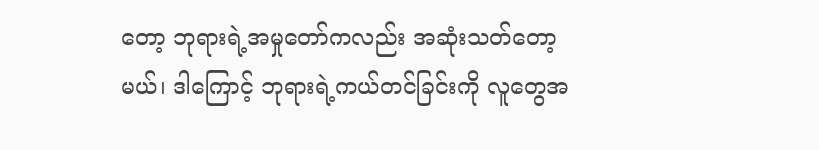တော့ ဘုရားရဲ့အမှုတော်ကလည်း အဆုံးသတ်တော့မယ်၊ ဒါကြောင့် ဘုရားရဲ့ကယ်တင်ခြင်းကို လူတွေအ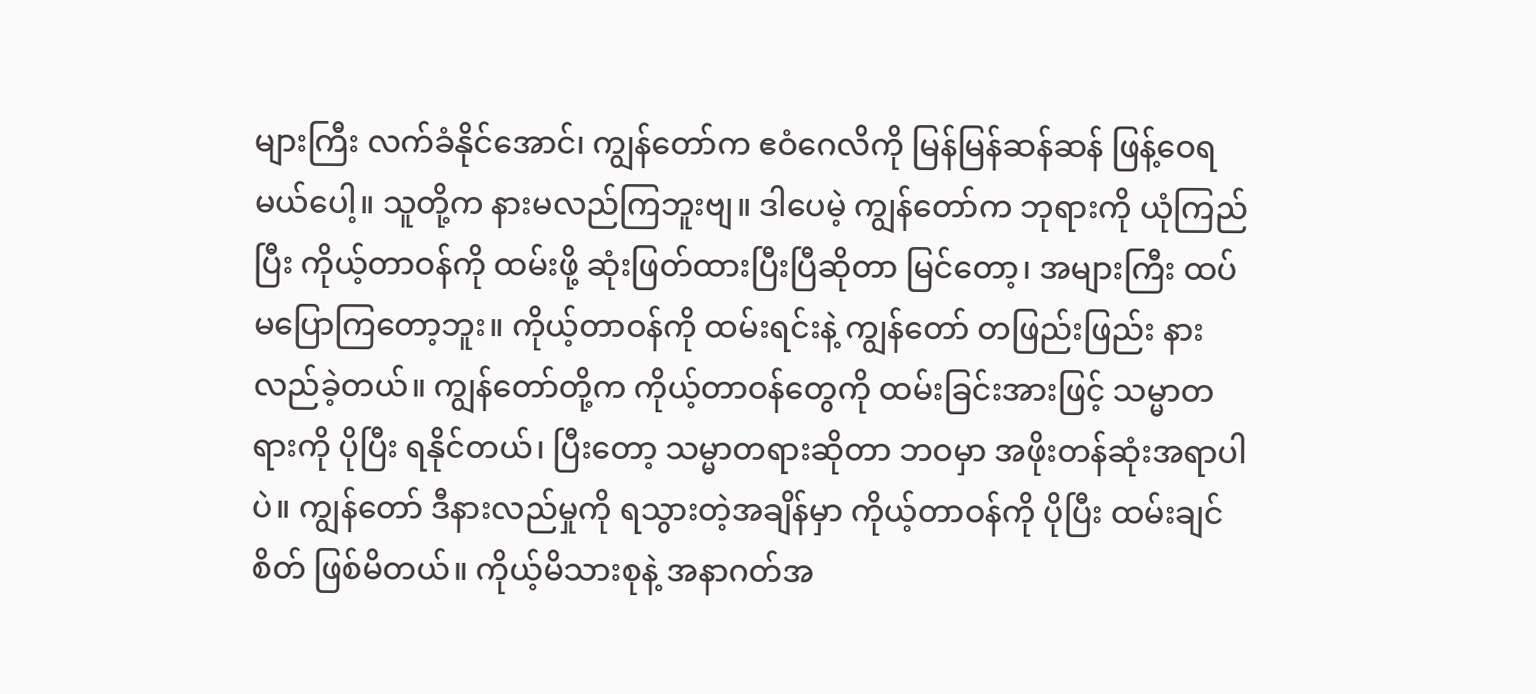များကြီး လက်ခံနိုင်အောင်၊ ကျွန်တော်က ဧဝံဂေလိကို မြန်မြန်ဆန်ဆန် ဖြန့်ဝေရမယ်ပေါ့။ သူတို့က နားမလည်ကြဘူးဗျ။ ဒါပေမဲ့ ကျွန်တော်က ဘုရားကို ယုံကြည်ပြီး ကိုယ့်တာဝန်ကို ထမ်းဖို့ ဆုံးဖြတ်ထားပြီးပြီဆိုတာ မြင်တော့၊ အများကြီး ထပ်မပြောကြတော့ဘူး။ ကိုယ့်တာဝန်ကို ထမ်းရင်းနဲ့ ကျွန်တော် တဖြည်းဖြည်း နားလည်ခဲ့တယ်။ ကျွန်တော်တို့က ကိုယ့်တာဝန်တွေကို ထမ်းခြင်းအားဖြင့် သမ္မာတရားကို ပိုပြီး ရနိုင်တယ်၊ ပြီးတော့ သမ္မာတရားဆိုတာ ဘဝမှာ အဖိုးတန်ဆုံးအရာပါပဲ။ ကျွန်တော် ဒီနားလည်မှုကို ရသွားတဲ့အချိန်မှာ ကိုယ့်တာဝန်ကို ပိုပြီး ထမ်းချင်စိတ် ဖြစ်မိတယ်။ ကိုယ့်မိသားစုနဲ့ အနာဂတ်အ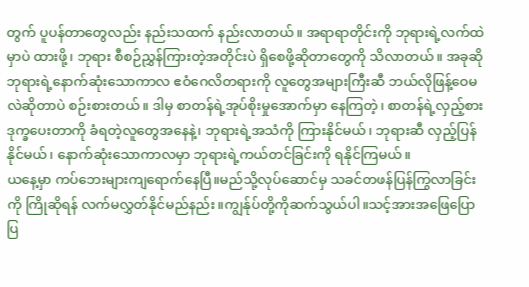တွက် ပူပန်တာတွေလည်း နည်းသထက် နည်းလာတယ်။ အရာရာတိုင်းကို ဘုရားရဲ့လက်ထဲမှာပဲ ထားဖို့၊ ဘုရား စီစဉ်ညွှန်ကြားတဲ့အတိုင်းပဲ ရှိစေဖို့ဆိုတာတွေကို သိလာတယ်။ အခုဆို ဘုရားရဲ့နောက်ဆုံးသောကာလ ဧဝံဂေလိတရားကို လူတွေအများကြီးဆီ ဘယ်လိုဖြန့်ဝေမလဲဆိုတာပဲ စဉ်းစားတယ်။ ဒါမှ စာတန်ရဲ့အုပ်စိုးမှုအောက်မှာ နေကြတဲ့၊ စာတန်ရဲ့လှည့်စား ဒုက္ခပေးတာကို ခံရတဲ့လူတွေအနေနဲ့၊ ဘုရားရဲ့အသံကို ကြားနိုင်မယ်၊ ဘုရားဆီ လှည့်ပြန်နိုင်မယ်၊ နောက်ဆုံးသောကာလမှာ ဘုရားရဲ့ကယ်တင်ခြင်းကို ရနိုင်ကြမယ်။
ယနေ့မှာ ကပ်ဘေးများကျရောက်နေပြီ။မည်သို့လုပ်ဆောင်မှ သခင်တဖန်ပြန်ကြွလာခြင်းကို ကြိုဆိုရန် လက်မလွှတ်နိုင်မည်နည်း။ကျွန်ုပ်တို့ကိုဆက်သွယ်ပါ။သင့်အားအဖြေပြောပြ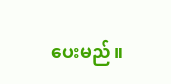ပေးမည်။